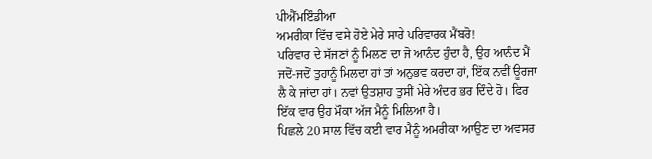ਪੀਐੱਮਇੰਡੀਆ
ਅਮਰੀਕਾ ਵਿੱਚ ਵਸੇ ਹੋਏ ਮੇਰੇ ਸਾਰੇ ਪਰਿਵਾਰਕ ਮੈਂਬਰੋ!
ਪਰਿਵਾਰ ਦੇ ਸੱਜਣਾਂ ਨੂੰ ਮਿਲਣ ਦਾ ਜੋ ਆਨੰਦ ਹੁੰਦਾ ਹੈ, ਉਹ ਆਨੰਦ ਮੈਂ ਜਦੋਂ-ਜਦੋਂ ਤੁਹਾਨੂੰ ਮਿਲਦਾ ਹਾਂ ਤਾਂ ਅਨੁਭਵ ਕਰਦਾ ਹਾਂ, ਇੱਕ ਨਵੀਂ ਊਰਜਾ ਲੈ ਕੇ ਜਾਂਦਾ ਹਾਂ। ਨਵਾਂ ਉਤਸ਼ਾਹ ਤੁਸੀਂ ਮੇਰੇ ਅੰਦਰ ਭਰ ਦਿੰਦੇ ਹੋ। ਫਿਰ ਇੱਕ ਵਾਰ ਉਹ ਮੌਕਾ ਅੱਜ ਮੈਨੂੰ ਮਿਲਿਆ ਹੈ।
ਪਿਛਲੇ 20 ਸਾਲ ਵਿੱਚ ਕਈ ਵਾਰ ਮੈਨੂੰ ਅਮਰੀਕਾ ਆਉਣ ਦਾ ਅਵਸਰ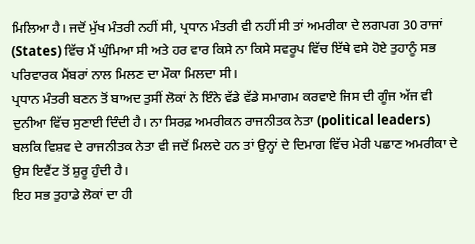ਮਿਲਿਆ ਹੈ। ਜਦੋਂ ਮੁੱਖ ਮੰਤਰੀ ਨਹੀਂ ਸੀ, ਪ੍ਰਧਾਨ ਮੰਤਰੀ ਵੀ ਨਹੀਂ ਸੀ ਤਾਂ ਅਮਰੀਕਾ ਦੇ ਲਗਪਗ 30 ਰਾਜਾਂ (States) ਵਿੱਚ ਮੈਂ ਘੁੰਮਿਆ ਸੀ ਅਤੇ ਹਰ ਵਾਰ ਕਿਸੇ ਨਾ ਕਿਸੇ ਸਵਰੂਪ ਵਿੱਚ ਇੱਥੇ ਵਸੇ ਹੋਏ ਤੁਹਾਨੂੰ ਸਭ ਪਰਿਵਾਰਕ ਮੈਂਬਰਾਂ ਨਾਲ ਮਿਲਣ ਦਾ ਮੌਕਾ ਮਿਲਦਾ ਸੀ।
ਪ੍ਰਧਾਨ ਮੰਤਰੀ ਬਣਨ ਤੋਂ ਬਾਅਦ ਤੁਸੀਂ ਲੋਕਾਂ ਨੇ ਇੰਨੇ ਵੱਡੇ ਵੱਡੇ ਸਮਾਗਮ ਕਰਵਾਏ ਜਿਸ ਦੀ ਗੂੰਜ ਅੱਜ ਵੀ ਦੁਨੀਆ ਵਿੱਚ ਸੁਣਾਈ ਦਿੰਦੀ ਹੈ। ਨਾ ਸਿਰਫ਼ ਅਮਰੀਕਨ ਰਾਜਨੀਤਕ ਨੇਤਾ (political leaders) ਬਲਕਿ ਵਿਸ਼ਵ ਦੇ ਰਾਜਨੀਤਕ ਨੇਤਾ ਵੀ ਜਦੋਂ ਮਿਲਦੇ ਹਨ ਤਾਂ ਉਨ੍ਹਾਂ ਦੇ ਦਿਮਾਗ ਵਿੱਚ ਮੇਰੀ ਪਛਾਣ ਅਮਰੀਕਾ ਦੇ ਉਸ ਇਵੈਂਟ ਤੋਂ ਸ਼ੁਰੂ ਹੁੰਦੀ ਹੈ।
ਇਹ ਸਭ ਤੁਹਾਡੇ ਲੋਕਾਂ ਦਾ ਹੀ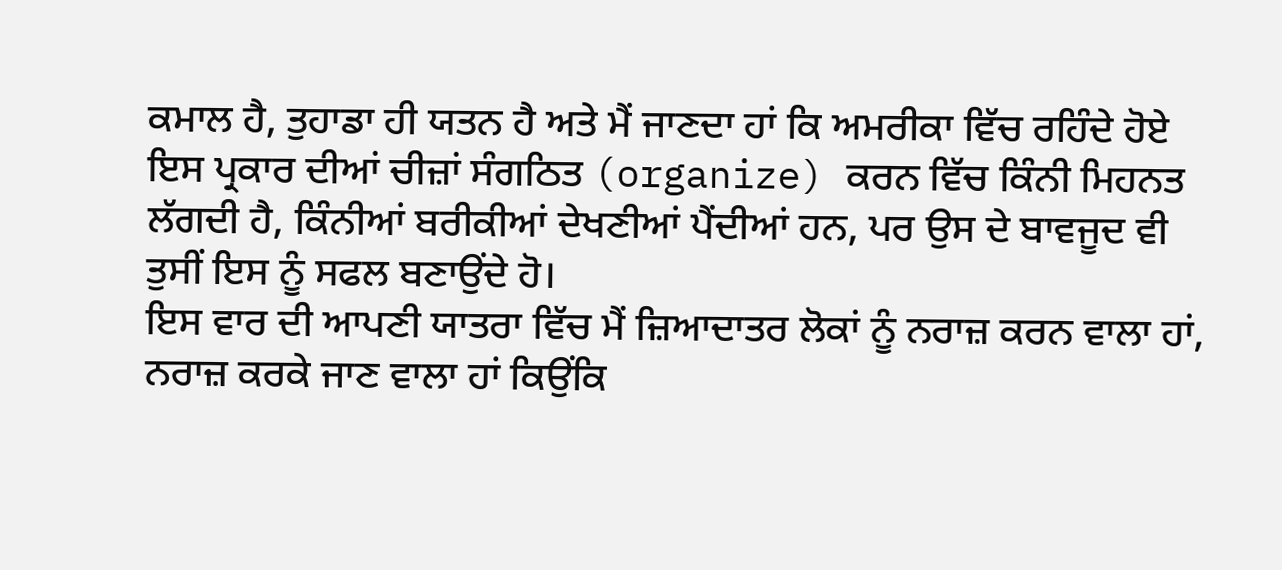ਕਮਾਲ ਹੈ, ਤੁਹਾਡਾ ਹੀ ਯਤਨ ਹੈ ਅਤੇ ਮੈਂ ਜਾਣਦਾ ਹਾਂ ਕਿ ਅਮਰੀਕਾ ਵਿੱਚ ਰਹਿੰਦੇ ਹੋਏ ਇਸ ਪ੍ਰਕਾਰ ਦੀਆਂ ਚੀਜ਼ਾਂ ਸੰਗਠਿਤ (organize) ਕਰਨ ਵਿੱਚ ਕਿੰਨੀ ਮਿਹਨਤ ਲੱਗਦੀ ਹੈ, ਕਿੰਨੀਆਂ ਬਰੀਕੀਆਂ ਦੇਖਣੀਆਂ ਪੈਂਦੀਆਂ ਹਨ, ਪਰ ਉਸ ਦੇ ਬਾਵਜੂਦ ਵੀ ਤੁਸੀਂ ਇਸ ਨੂੰ ਸਫਲ ਬਣਾਉਂਦੇ ਹੋ।
ਇਸ ਵਾਰ ਦੀ ਆਪਣੀ ਯਾਤਰਾ ਵਿੱਚ ਮੈਂ ਜ਼ਿਆਦਾਤਰ ਲੋਕਾਂ ਨੂੰ ਨਰਾਜ਼ ਕਰਨ ਵਾਲਾ ਹਾਂ, ਨਰਾਜ਼ ਕਰਕੇ ਜਾਣ ਵਾਲਾ ਹਾਂ ਕਿਉਂਕਿ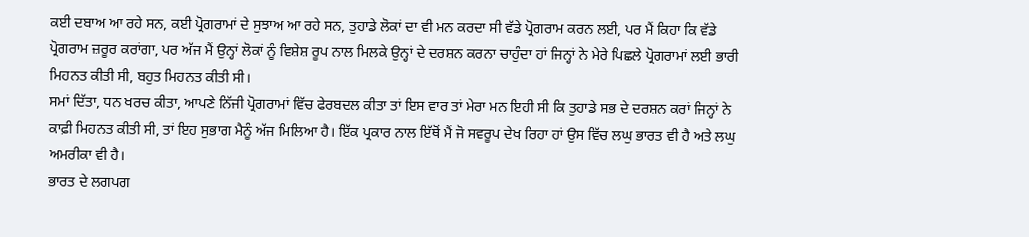ਕਈ ਦਬਾਅ ਆ ਰਹੇ ਸਨ, ਕਈ ਪ੍ਰੋਗਰਾਮਾਂ ਦੇ ਸੁਝਾਅ ਆ ਰਹੇ ਸਨ, ਤੁਹਾਡੇ ਲੋਕਾਂ ਦਾ ਵੀ ਮਨ ਕਰਦਾ ਸੀ ਵੱਡੇ ਪ੍ਰੋਗਰਾਮ ਕਰਨ ਲਈ, ਪਰ ਮੈਂ ਕਿਹਾ ਕਿ ਵੱਡੇ ਪ੍ਰੋਗਰਾਮ ਜ਼ਰੂਰ ਕਰਾਂਗਾ, ਪਰ ਅੱਜ ਮੈਂ ਉਨ੍ਹਾਂ ਲੋਕਾਂ ਨੂੰ ਵਿਸ਼ੇਸ਼ ਰੂਪ ਨਾਲ ਮਿਲਕੇ ਉਨ੍ਹਾਂ ਦੇ ਦਰਸ਼ਨ ਕਰਨਾ ਚਾਹੁੰਦਾ ਹਾਂ ਜਿਨ੍ਹਾਂ ਨੇ ਮੇਰੇ ਪਿਛਲੇ ਪ੍ਰੋਗਰਾਮਾਂ ਲਈ ਭਾਰੀ ਮਿਹਨਤ ਕੀਤੀ ਸੀ, ਬਹੁਤ ਮਿਹਨਤ ਕੀਤੀ ਸੀ।
ਸਮਾਂ ਦਿੱਤਾ, ਧਨ ਖਰਚ ਕੀਤਾ, ਆਪਣੇ ਨਿੱਜੀ ਪ੍ਰੋਗਰਾਮਾਂ ਵਿੱਚ ਫੇਰਬਦਲ ਕੀਤਾ ਤਾਂ ਇਸ ਵਾਰ ਤਾਂ ਮੇਰਾ ਮਨ ਇਹੀ ਸੀ ਕਿ ਤੁਹਾਡੇ ਸਭ ਦੇ ਦਰਸ਼ਨ ਕਰਾਂ ਜਿਨ੍ਹਾਂ ਨੇ ਕਾਫ਼ੀ ਮਿਹਨਤ ਕੀਤੀ ਸੀ, ਤਾਂ ਇਹ ਸੁਭਾਗ ਮੈਨੂੰ ਅੱਜ ਮਿਲਿਆ ਹੈ। ਇੱਕ ਪ੍ਰਕਾਰ ਨਾਲ ਇੱਥੋਂ ਮੈਂ ਜੋ ਸਵਰੂਪ ਦੇਖ ਰਿਹਾ ਹਾਂ ਉਸ ਵਿੱਚ ਲਘੁ ਭਾਰਤ ਵੀ ਹੈ ਅਤੇ ਲਘੁ ਅਮਰੀਕਾ ਵੀ ਹੈ।
ਭਾਰਤ ਦੇ ਲਗਪਗ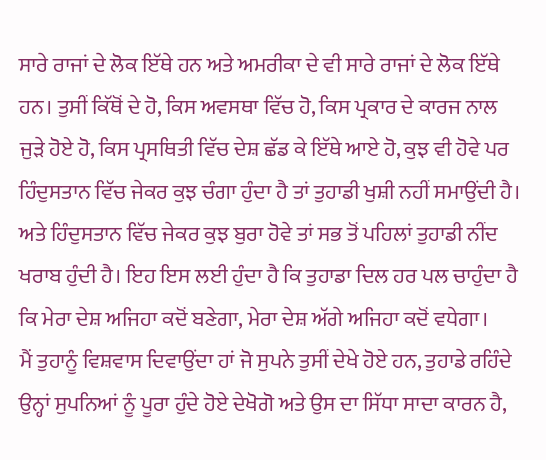ਸਾਰੇ ਰਾਜਾਂ ਦੇ ਲੋਕ ਇੱਥੇ ਹਨ ਅਤੇ ਅਮਰੀਕਾ ਦੇ ਵੀ ਸਾਰੇ ਰਾਜਾਂ ਦੇ ਲੋਕ ਇੱਥੇ ਹਨ। ਤੁਸੀਂ ਕਿੱਥੋਂ ਦੇ ਹੋ, ਕਿਸ ਅਵਸਥਾ ਵਿੱਚ ਹੋ, ਕਿਸ ਪ੍ਰਕਾਰ ਦੇ ਕਾਰਜ ਨਾਲ ਜੁੜੇ ਹੋਏ ਹੋ, ਕਿਸ ਪ੍ਰਸਥਿਤੀ ਵਿੱਚ ਦੇਸ਼ ਛੱਡ ਕੇ ਇੱਥੇ ਆਏ ਹੋ, ਕੁਝ ਵੀ ਹੋਵੇ ਪਰ ਹਿੰਦੁਸਤਾਨ ਵਿੱਚ ਜੇਕਰ ਕੁਝ ਚੰਗਾ ਹੁੰਦਾ ਹੈ ਤਾਂ ਤੁਹਾਡੀ ਖੁਸ਼ੀ ਨਹੀਂ ਸਮਾਉਂਦੀ ਹੈ। ਅਤੇ ਹਿੰਦੁਸਤਾਨ ਵਿੱਚ ਜੇਕਰ ਕੁਝ ਬੁਰਾ ਹੋਵੇ ਤਾਂ ਸਭ ਤੋਂ ਪਹਿਲਾਂ ਤੁਹਾਡੀ ਨੀਂਦ ਖਰਾਬ ਹੁੰਦੀ ਹੈ। ਇਹ ਇਸ ਲਈ ਹੁੰਦਾ ਹੈ ਕਿ ਤੁਹਾਡਾ ਦਿਲ ਹਰ ਪਲ ਚਾਹੁੰਦਾ ਹੈ ਕਿ ਮੇਰਾ ਦੇਸ਼ ਅਜਿਹਾ ਕਦੋਂ ਬਣੇਗਾ, ਮੇਰਾ ਦੇਸ਼ ਅੱਗੇ ਅਜਿਹਾ ਕਦੋਂ ਵਧੇਗਾ।
ਮੈਂ ਤੁਹਾਨੂੰ ਵਿਸ਼ਵਾਸ ਦਿਵਾਉਂਦਾ ਹਾਂ ਜੋ ਸੁਪਨੇ ਤੁਸੀਂ ਦੇਖੇ ਹੋਏ ਹਨ, ਤੁਹਾਡੇ ਰਹਿੰਦੇ ਉਨ੍ਹਾਂ ਸੁਪਨਿਆਂ ਨੂੰ ਪੂਰਾ ਹੁੰਦੇ ਹੋਏ ਦੇਖੋਗੋ ਅਤੇ ਉਸ ਦਾ ਸਿੱਧਾ ਸਾਦਾ ਕਾਰਨ ਹੈ,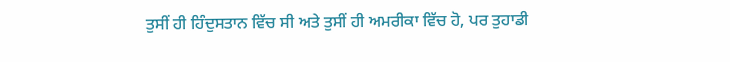ਤੁਸੀਂ ਹੀ ਹਿੰਦੁਸਤਾਨ ਵਿੱਚ ਸੀ ਅਤੇ ਤੁਸੀਂ ਹੀ ਅਮਰੀਕਾ ਵਿੱਚ ਹੋ, ਪਰ ਤੁਹਾਡੀ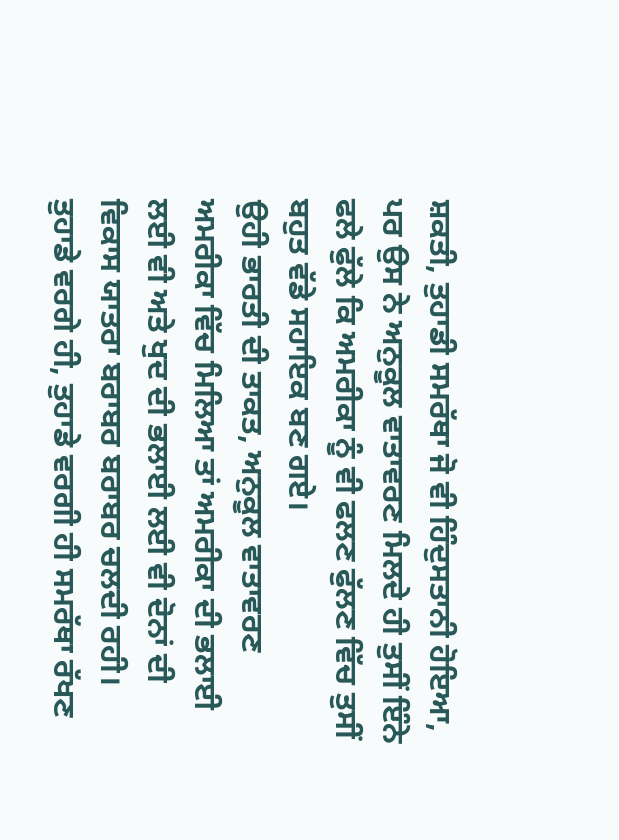ਸ਼ਕਤੀ, ਤੁਹਾਡੀ ਸਮਰੱਥਾ ਜੋ ਵੀ ਹਿੰਦੁਸਤਾਨੀ ਹੋਇਆ, ਪਰ ਉਸ ਨੇ ਅਨੁਕੂਲ ਵਾਤਾਵਰਣ ਮਿਲਦੇ ਹੀ ਤੁਸੀਂ ਇੰਨੇ ਫਲੇ ਫੁੱਲੇ ਕਿ ਅਮਰੀਕਾ ਨੂੰ ਵੀ ਫਲਣ ਫੁੱਲਣ ਵਿੱਚ ਤੁਸੀਂ ਬਹੁਤ ਵੱਡੇ ਸਹਾਇਕ ਬਣ ਗਏ।
ਉਹੀ ਭਾਰਤੀ ਦੀ ਤਾਕਤ, ਅਨੁਕੂਲ ਵਾਤਾਵਰਣ ਅਮਰੀਕਾ ਵਿੱਚ ਮਿਲਿਆ ਤਾਂ ਅਮਰੀਕਾ ਦੀ ਭਲਾਈ ਲਈ ਵੀ ਅਤੇ ਖੁਦ ਦੀ ਭਲਾਈ ਲਈ ਵੀ ਦੋਨਾਂ ਦੀ ਵਿਕਾਸ ਯਾਤਰਾ ਬਰਾਬਰ ਬਰਾਬਰ ਚਲਦੀ ਰਹੀ। ਤੁਹਾਡੇ ਵਰਗੇ ਹੀ, ਤੁਹਾਡੇ ਵਰਗੀ ਹੀ ਸਮਰੱਥਾ ਰੱਖਣ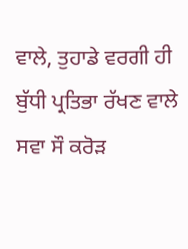ਵਾਲੇ, ਤੁਹਾਡੇ ਵਰਗੀ ਹੀ ਬੁੱਧੀ ਪ੍ਰਤਿਭਾ ਰੱਖਣ ਵਾਲੇ ਸਵਾ ਸੌ ਕਰੋੜ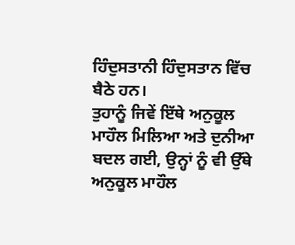ਹਿੰਦੁਸਤਾਨੀ ਹਿੰਦੁਸਤਾਨ ਵਿੱਚ ਬੈਠੇ ਹਨ।
ਤੁਹਾਨੂੰ ਜਿਵੇਂ ਇੱਥੇ ਅਨੁਕੂਲ ਮਾਹੌਲ ਮਿਲਿਆ ਅਤੇ ਦੁਨੀਆ ਬਦਲ ਗਈ, ਉਨ੍ਹਾਂ ਨੂੰ ਵੀ ਉੱਥੇ ਅਨੁਕੂਲ ਮਾਹੌਲ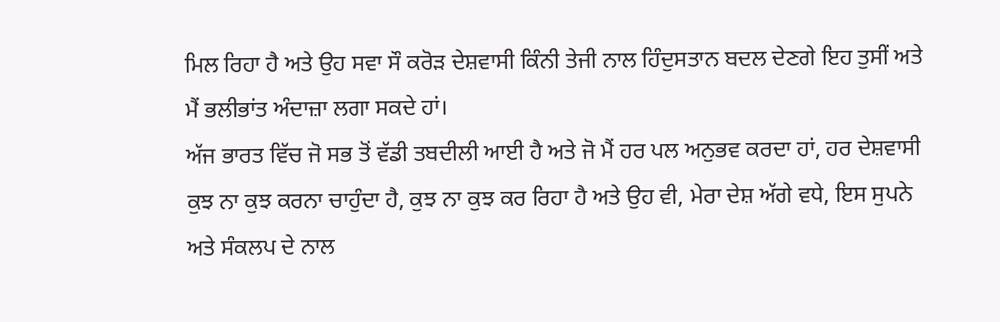ਮਿਲ ਰਿਹਾ ਹੈ ਅਤੇ ਉਹ ਸਵਾ ਸੌ ਕਰੋੜ ਦੇਸ਼ਵਾਸੀ ਕਿੰਨੀ ਤੇਜੀ ਨਾਲ ਹਿੰਦੁਸਤਾਨ ਬਦਲ ਦੇਣਗੇ ਇਹ ਤੁਸੀਂ ਅਤੇ ਮੈਂ ਭਲੀਭਾਂਤ ਅੰਦਾਜ਼ਾ ਲਗਾ ਸਕਦੇ ਹਾਂ।
ਅੱਜ ਭਾਰਤ ਵਿੱਚ ਜੋ ਸਭ ਤੋਂ ਵੱਡੀ ਤਬਦੀਲੀ ਆਈ ਹੈ ਅਤੇ ਜੋ ਮੈਂ ਹਰ ਪਲ ਅਨੁਭਵ ਕਰਦਾ ਹਾਂ, ਹਰ ਦੇਸ਼ਵਾਸੀ ਕੁਝ ਨਾ ਕੁਝ ਕਰਨਾ ਚਾਹੁੰਦਾ ਹੈ, ਕੁਝ ਨਾ ਕੁਝ ਕਰ ਰਿਹਾ ਹੈ ਅਤੇ ਉਹ ਵੀ, ਮੇਰਾ ਦੇਸ਼ ਅੱਗੇ ਵਧੇ, ਇਸ ਸੁਪਨੇ ਅਤੇ ਸੰਕਲਪ ਦੇ ਨਾਲ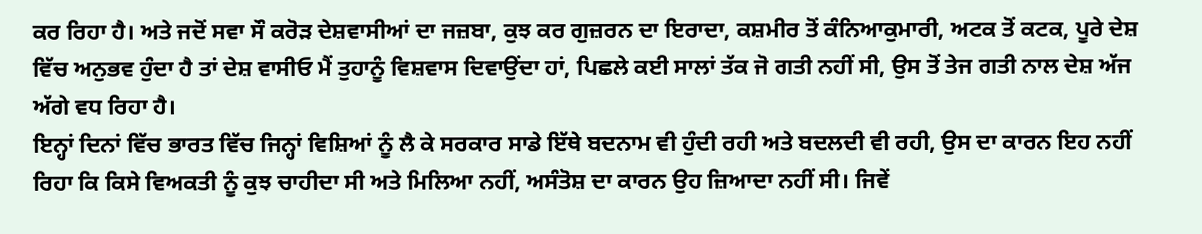ਕਰ ਰਿਹਾ ਹੈ। ਅਤੇ ਜਦੋਂ ਸਵਾ ਸੌ ਕਰੋੜ ਦੇਸ਼ਵਾਸੀਆਂ ਦਾ ਜਜ਼ਬਾ, ਕੁਝ ਕਰ ਗੁਜ਼ਰਨ ਦਾ ਇਰਾਦਾ, ਕਸ਼ਮੀਰ ਤੋਂ ਕੰਨਿਆਕੁਮਾਰੀ, ਅਟਕ ਤੋਂ ਕਟਕ, ਪੂਰੇ ਦੇਸ਼ ਵਿੱਚ ਅਨੁਭਵ ਹੁੰਦਾ ਹੈ ਤਾਂ ਦੇਸ਼ ਵਾਸੀਓ ਮੈਂ ਤੁਹਾਨੂੰ ਵਿਸ਼ਵਾਸ ਦਿਵਾਉਂਦਾ ਹਾਂ, ਪਿਛਲੇ ਕਈ ਸਾਲਾਂ ਤੱਕ ਜੋ ਗਤੀ ਨਹੀਂ ਸੀ, ਉਸ ਤੋਂ ਤੇਜ ਗਤੀ ਨਾਲ ਦੇਸ਼ ਅੱਜ ਅੱਗੇ ਵਧ ਰਿਹਾ ਹੈ।
ਇਨ੍ਹਾਂ ਦਿਨਾਂ ਵਿੱਚ ਭਾਰਤ ਵਿੱਚ ਜਿਨ੍ਹਾਂ ਵਿਸ਼ਿਆਂ ਨੂੰ ਲੈ ਕੇ ਸਰਕਾਰ ਸਾਡੇ ਇੱਥੇ ਬਦਨਾਮ ਵੀ ਹੁੰਦੀ ਰਹੀ ਅਤੇ ਬਦਲਦੀ ਵੀ ਰਹੀ, ਉਸ ਦਾ ਕਾਰਨ ਇਹ ਨਹੀਂ ਰਿਹਾ ਕਿ ਕਿਸੇ ਵਿਅਕਤੀ ਨੂੰ ਕੁਝ ਚਾਹੀਦਾ ਸੀ ਅਤੇ ਮਿਲਿਆ ਨਹੀਂ, ਅਸੰਤੋਸ਼ ਦਾ ਕਾਰਨ ਉਹ ਜ਼ਿਆਦਾ ਨਹੀਂ ਸੀ। ਜਿਵੇਂ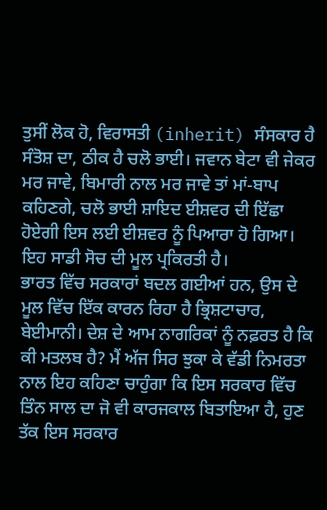ਤੁਸੀਂ ਲੋਕ ਹੋ, ਵਿਰਾਸਤੀ (inherit) ਸੰਸਕਾਰ ਹੈ ਸੰਤੋਸ਼ ਦਾ, ਠੀਕ ਹੈ ਚਲੋ ਭਾਈ। ਜਵਾਨ ਬੇਟਾ ਵੀ ਜੇਕਰ ਮਰ ਜਾਵੇ, ਬਿਮਾਰੀ ਨਾਲ ਮਰ ਜਾਵੇ ਤਾਂ ਮਾਂ-ਬਾਪ ਕਹਿਣਗੇ, ਚਲੋ ਭਾਈ ਸ਼ਾਇਦ ਈਸ਼ਵਰ ਦੀ ਇੱਛਾ ਹੋਏਗੀ ਇਸ ਲਈ ਈਸ਼ਵਰ ਨੂੰ ਪਿਆਰਾ ਹੋ ਗਿਆ। ਇਹ ਸਾਡੀ ਸੋਚ ਦੀ ਮੂਲ ਪ੍ਰਕਿਰਤੀ ਹੈ।
ਭਾਰਤ ਵਿੱਚ ਸਰਕਾਰਾਂ ਬਦਲ ਗਈਆਂ ਹਨ, ਉਸ ਦੇ ਮੂਲ ਵਿੱਚ ਇੱਕ ਕਾਰਨ ਰਿਹਾ ਹੈ ਭ੍ਰਿਸ਼ਟਾਚਾਰ, ਬੇਈਮਾਨੀ। ਦੇਸ਼ ਦੇ ਆਮ ਨਾਗਰਿਕਾਂ ਨੂੰ ਨਫ਼ਰਤ ਹੈ ਕਿ ਕੀ ਮਤਲਬ ਹੈ? ਮੈਂ ਅੱਜ ਸਿਰ ਝੁਕਾ ਕੇ ਵੱਡੀ ਨਿਮਰਤਾ ਨਾਲ ਇਹ ਕਹਿਣਾ ਚਾਹੁੰਗਾ ਕਿ ਇਸ ਸਰਕਾਰ ਵਿੱਚ ਤਿੰਨ ਸਾਲ ਦਾ ਜੋ ਵੀ ਕਾਰਜਕਾਲ ਬਿਤਾਇਆ ਹੈ, ਹੁਣ ਤੱਕ ਇਸ ਸਰਕਾਰ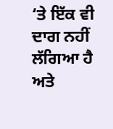‘ਤੇ ਇੱਕ ਵੀ ਦਾਗ ਨਹੀਂ ਲੱਗਿਆ ਹੈ ਅਤੇ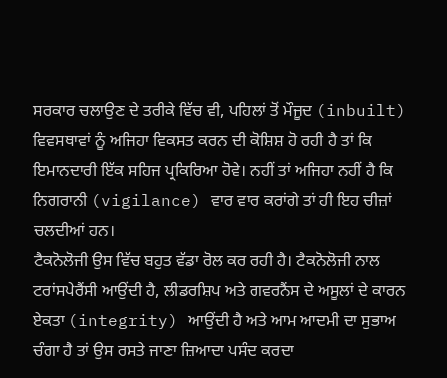ਸਰਕਾਰ ਚਲਾਉਣ ਦੇ ਤਰੀਕੇ ਵਿੱਚ ਵੀ, ਪਹਿਲਾਂ ਤੋਂ ਮੌਜੂਦ (inbuilt) ਵਿਵਸਥਾਵਾਂ ਨੂੰ ਅਜਿਹਾ ਵਿਕਸਤ ਕਰਨ ਦੀ ਕੋਸ਼ਿਸ਼ ਹੋ ਰਹੀ ਹੈ ਤਾਂ ਕਿ ਇਮਾਨਦਾਰੀ ਇੱਕ ਸਹਿਜ ਪ੍ਰਕਿਰਿਆ ਹੋਵੇ। ਨਹੀਂ ਤਾਂ ਅਜਿਹਾ ਨਹੀਂ ਹੈ ਕਿ ਨਿਗਰਾਨੀ (vigilance) ਵਾਰ ਵਾਰ ਕਰਾਂਗੇ ਤਾਂ ਹੀ ਇਹ ਚੀਜ਼ਾਂ ਚਲਦੀਆਂ ਹਨ।
ਟੈਕਨੋਲੋਜੀ ਉਸ ਵਿੱਚ ਬਹੁਤ ਵੱਡਾ ਰੋਲ ਕਰ ਰਹੀ ਹੈ। ਟੈਕਨੋਲੋਜੀ ਨਾਲ ਟਰਾਂਸਪੇਰੈਂਸੀ ਆਉਂਦੀ ਹੈ, ਲੀਡਰਸ਼ਿਪ ਅਤੇ ਗਵਰਨੈਂਸ ਦੇ ਅਸੂਲਾਂ ਦੇ ਕਾਰਨ ਏਕਤਾ (integrity) ਆਉਂਦੀ ਹੈ ਅਤੇ ਆਮ ਆਦਮੀ ਦਾ ਸੁਭਾਅ ਚੰਗਾ ਹੈ ਤਾਂ ਉਸ ਰਸਤੇ ਜਾਣਾ ਜ਼ਿਆਦਾ ਪਸੰਦ ਕਰਦਾ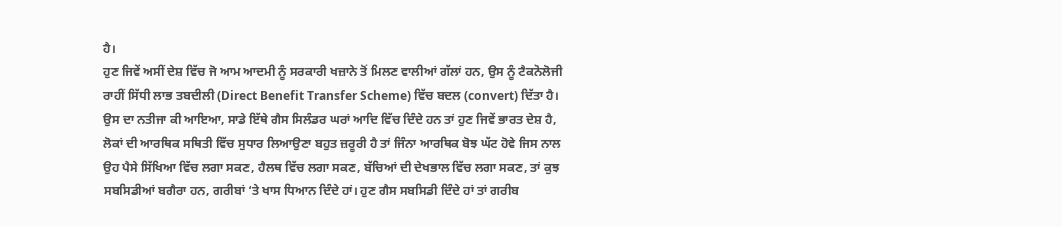ਹੈ।
ਹੁਣ ਜਿਵੇਂ ਅਸੀਂ ਦੇਸ਼ ਵਿੱਚ ਜੋ ਆਮ ਆਦਮੀ ਨੂੰ ਸਰਕਾਰੀ ਖਜ਼ਾਨੇ ਤੋਂ ਮਿਲਣ ਵਾਲੀਆਂ ਗੱਲਾਂ ਹਨ, ਉਸ ਨੂੰ ਟੈਕਨੋਲੋਜੀ ਰਾਹੀਂ ਸਿੱਧੀ ਲਾਭ ਤਬਦੀਲੀ (Direct Benefit Transfer Scheme) ਵਿੱਚ ਬਦਲ (convert) ਦਿੱਤਾ ਹੈ। ਉਸ ਦਾ ਨਤੀਜਾ ਕੀ ਆਇਆ, ਸਾਡੇ ਇੱਥੇ ਗੈਸ ਸਿਲੰਡਰ ਘਰਾਂ ਆਦਿ ਵਿੱਚ ਦਿੰਦੇ ਹਨ ਤਾਂ ਹੁਣ ਜਿਵੇਂ ਭਾਰਤ ਦੇਸ਼ ਹੈ, ਲੋਕਾਂ ਦੀ ਆਰਥਿਕ ਸਥਿਤੀ ਵਿੱਚ ਸੁਧਾਰ ਲਿਆਉਣਾ ਬਹੁਤ ਜ਼ਰੂਰੀ ਹੈ ਤਾਂ ਜਿੰਨਾ ਆਰਥਿਕ ਬੋਝ ਘੱਟ ਹੋਵੇ ਜਿਸ ਨਾਲ ਉਹ ਪੈਸੇ ਸਿੱਖਿਆ ਵਿੱਚ ਲਗਾ ਸਕਣ, ਹੈਲਥ ਵਿੱਚ ਲਗਾ ਸਕਣ, ਬੱਚਿਆਂ ਦੀ ਦੇਖਭਾਲ ਵਿੱਚ ਲਗਾ ਸਕਣ, ਤਾਂ ਕੁਝ ਸਬਸਿਡੀਆਂ ਬਗੈਰਾ ਹਨ, ਗਰੀਬਾਂ ‘ਤੇ ਖਾਸ ਧਿਆਨ ਦਿੰਦੇ ਹਾਂ। ਹੁਣ ਗੈਸ ਸਬਸਿਡੀ ਦਿੰਦੇ ਹਾਂ ਤਾਂ ਗਰੀਬ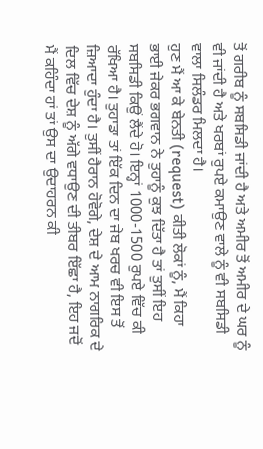ਤੋਂ ਗਰੀਬ ਨੂੰ ਸਬਸਿਡੀ ਜਾਂਦੀ ਹੈ ਅਤੇ ਅਮੀਰ ਤੋਂ ਅਮੀਰ ਦੇ ਘਰ ਨੂੰ ਵੀ ਜਾਂਦੀ ਹੈ ਅਤੇ ਖਰਬਾਂ ਰੁਪਏ ਕਮਾਉਣ ਵਾਲੇ ਨੂੰ ਵੀ ਸਬਸਿਡੀ ਵਾਲਾ ਸਿਲੰਡਰ ਮਿਲਦਾ ਹੈ।
ਹੁਣ ਮੈਂ ਆ ਕੇ ਬੇਨਤੀ (request) ਕੀਤੀ ਲੋਕਾਂ ਨੂੰ, ਮੈਂ ਕਿਹਾ ਭਾਈ ਜੇਕਰ ਭਗਵਾਨ ਨੇ ਤੁਹਾਨੂੰ ਕੁਝ ਦਿੱਤਾ ਹੈ ਤਾਂ ਤੁਸੀਂ ਇਹ ਸਬਸਿਡੀ ਕਿਉਂ ਲੈਂਦੇ ਹੋ। ਇਨ੍ਹਾਂ 1000-1500 ਰੁਪਏ ਵਿੱਚ ਕੀ ਰੱਖਿਆ ਹੈ। ਤੁਹਾਡਾ ਤਾਂ ਇੱਕ ਦਿਨ ਦਾ ਜੇਬ ਖਰਚ ਵੀ ਇਸ ਤੋਂ ਜ਼ਿਆਦਾ ਹੁੰਦਾ ਹੈ। ਤੁਸੀਂ ਹੈਰਾਨ ਹੋਵੋਗੇ, ਦੇਸ਼ ਦੇ ਆਮ ਨਾਗਰਿਕ ਦੇ ਦਿਲ ਵਿੱਚ ਦੇਸ਼ ਨੂੰ ਅੱਗੇ ਵਧਾਉਣ ਦੀ ਤੀਬਰ ਇੱਛਾ ਹੈ, ਇਹ ਜਦੋਂ ਮੈਂ ਕਹਿੰਦਾ ਹਾਂ ਤਾਂ ਉਸ ਦਾ ਉਦਾਹਰਨ ਕੀ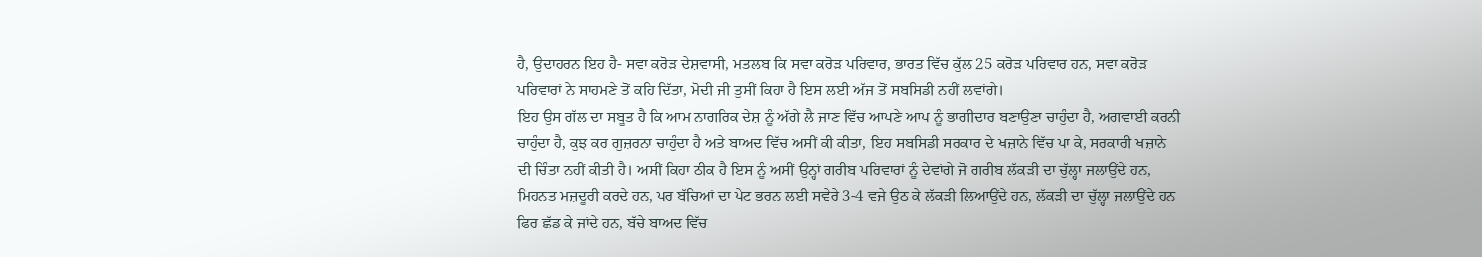ਹੈ, ਉਦਾਹਰਨ ਇਹ ਹੈ- ਸਵਾ ਕਰੋੜ ਦੇਸ਼ਵਾਸੀ, ਮਤਲਬ ਕਿ ਸਵਾ ਕਰੋੜ ਪਰਿਵਾਰ, ਭਾਰਤ ਵਿੱਚ ਕੁੱਲ 25 ਕਰੋੜ ਪਰਿਵਾਰ ਹਨ, ਸਵਾ ਕਰੋੜ ਪਰਿਵਾਰਾਂ ਨੇ ਸਾਹਮਣੇ ਤੋਂ ਕਹਿ ਦਿੱਤਾ, ਮੋਦੀ ਜੀ ਤੁਸੀਂ ਕਿਹਾ ਹੈ ਇਸ ਲਈ ਅੱਜ ਤੋਂ ਸਬਸਿਡੀ ਨਹੀਂ ਲਵਾਂਗੇ।
ਇਹ ਉਸ ਗੱਲ ਦਾ ਸਬੂਤ ਹੈ ਕਿ ਆਮ ਨਾਗਰਿਕ ਦੇਸ਼ ਨੂੰ ਅੱਗੇ ਲੈ ਜਾਣ ਵਿੱਚ ਆਪਣੇ ਆਪ ਨੂੰ ਭਾਗੀਦਾਰ ਬਣਾਉਣਾ ਚਾਹੁੰਦਾ ਹੈ, ਅਗਵਾਈ ਕਰਨੀ ਚਾਹੁੰਦਾ ਹੈ, ਕੁਝ ਕਰ ਗੁਜ਼ਰਨਾ ਚਾਹੁੰਦਾ ਹੈ ਅਤੇ ਬਾਅਦ ਵਿੱਚ ਅਸੀਂ ਕੀ ਕੀਤਾ, ਇਹ ਸਬਸਿਡੀ ਸਰਕਾਰ ਦੇ ਖਜ਼ਾਨੇ ਵਿੱਚ ਪਾ ਕੇ, ਸਰਕਾਰੀ ਖਜ਼ਾਨੇ ਦੀ ਚਿੰਤਾ ਨਹੀਂ ਕੀਤੀ ਹੈ। ਅਸੀਂ ਕਿਹਾ ਠੀਕ ਹੈ ਇਸ ਨੂੰ ਅਸੀਂ ਉਨ੍ਹਾਂ ਗਰੀਬ ਪਰਿਵਾਰਾਂ ਨੂੰ ਦੇਵਾਂਗੇ ਜੋ ਗਰੀਬ ਲੱਕੜੀ ਦਾ ਚੁੱਲ੍ਹਾ ਜਲਾਉਂਦੇ ਹਨ, ਮਿਹਨਤ ਮਜ਼ਦੂਰੀ ਕਰਦੇ ਹਨ, ਪਰ ਬੱਚਿਆਂ ਦਾ ਪੇਟ ਭਰਨ ਲਈ ਸਵੇਰੇ 3-4 ਵਜੇ ਉਠ ਕੇ ਲੱਕੜੀ ਲਿਆਉਂਦੇ ਹਨ, ਲੱਕੜੀ ਦਾ ਚੁੱਲ੍ਹਾ ਜਲਾਉਂਦੇ ਹਨ ਫਿਰ ਛੱਡ ਕੇ ਜਾਂਦੇ ਹਨ, ਬੱਚੇ ਬਾਅਦ ਵਿੱਚ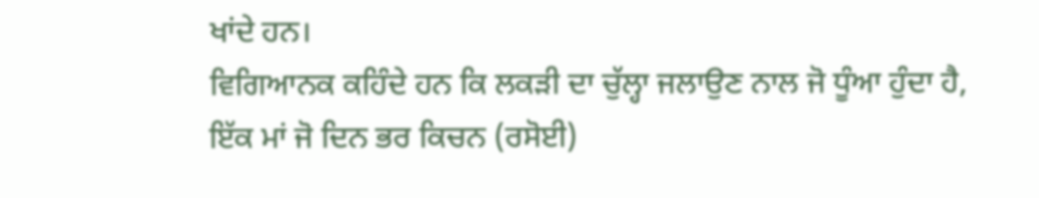ਖਾਂਦੇ ਹਨ।
ਵਿਗਿਆਨਕ ਕਹਿੰਦੇ ਹਨ ਕਿ ਲਕੜੀ ਦਾ ਚੁੱਲ੍ਹਾ ਜਲਾਉਣ ਨਾਲ ਜੋ ਧੂੰਆ ਹੁੰਦਾ ਹੈ, ਇੱਕ ਮਾਂ ਜੋ ਦਿਨ ਭਰ ਕਿਚਨ (ਰਸੋਈ)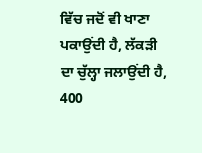ਵਿੱਚ ਜਦੋਂ ਵੀ ਖਾਣਾ ਪਕਾਉਂਦੀ ਹੈ, ਲੱਕੜੀ ਦਾ ਚੁੱਲ੍ਹਾ ਜਲਾਉਂਦੀ ਹੈ, 400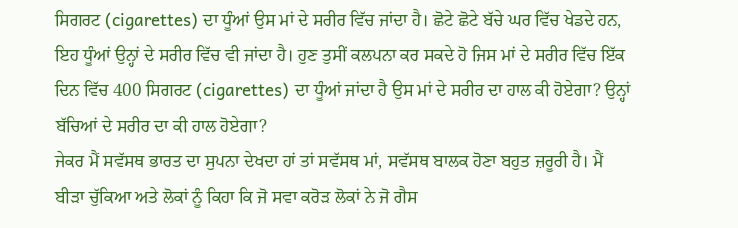ਸਿਗਰਟ (cigarettes) ਦਾ ਧੂੰਆਂ ਉਸ ਮਾਂ ਦੇ ਸਰੀਰ ਵਿੱਚ ਜਾਂਦਾ ਹੈ। ਛੋਟੇ ਛੋਟੇ ਬੱਚੇ ਘਰ ਵਿੱਚ ਖੇਡਦੇ ਹਨ, ਇਹ ਧੂੰਆਂ ਉਨ੍ਹਾਂ ਦੇ ਸਰੀਰ ਵਿੱਚ ਵੀ ਜਾਂਦਾ ਹੈ। ਹੁਣ ਤੁਸੀਂ ਕਲਪਨਾ ਕਰ ਸਕਦੇ ਹੋ ਜਿਸ ਮਾਂ ਦੇ ਸਰੀਰ ਵਿੱਚ ਇੱਕ ਦਿਨ ਵਿੱਚ 400 ਸਿਗਰਟ (cigarettes) ਦਾ ਧੂੰਆਂ ਜਾਂਦਾ ਹੈ ਉਸ ਮਾਂ ਦੇ ਸਰੀਰ ਦਾ ਹਾਲ ਕੀ ਹੋਏਗਾ? ਉਨ੍ਹਾਂ ਬੱਚਿਆਂ ਦੇ ਸਰੀਰ ਦਾ ਕੀ ਹਾਲ ਹੋਏਗਾ?
ਜੇਕਰ ਮੈਂ ਸਵੱਸਥ ਭਾਰਤ ਦਾ ਸੁਪਨਾ ਦੇਖਦਾ ਹਾਂ ਤਾਂ ਸਵੱਸਥ ਮਾਂ, ਸਵੱਸਥ ਬਾਲਕ ਹੋਣਾ ਬਹੁਤ ਜ਼ਰੂਰੀ ਹੈ। ਮੈਂ ਬੀੜਾ ਚੁੱਕਿਆ ਅਤੇ ਲੋਕਾਂ ਨੂੰ ਕਿਹਾ ਕਿ ਜੋ ਸਵਾ ਕਰੋੜ ਲੋਕਾਂ ਨੇ ਜੋ ਗੈਸ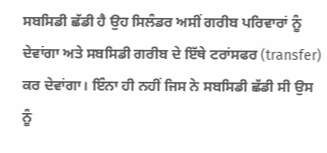ਸਬਸਿਡੀ ਛੱਡੀ ਹੈ ਉਹ ਸਿਲੰਡਰ ਅਸੀਂ ਗਰੀਬ ਪਰਿਵਾਰਾਂ ਨੂੰ ਦੇਵਾਂਗਾ ਅਤੇ ਸਬਸਿਡੀ ਗਰੀਬ ਦੇ ਇੱਥੇ ਟਰਾਂਸਫਰ (transfer) ਕਰ ਦੇਵਾਂਗਾ। ਇੰਨਾ ਹੀ ਨਹੀਂ ਜਿਸ ਨੇ ਸਬਸਿਡੀ ਛੱਡੀ ਸੀ ਉਸ ਨੂੰ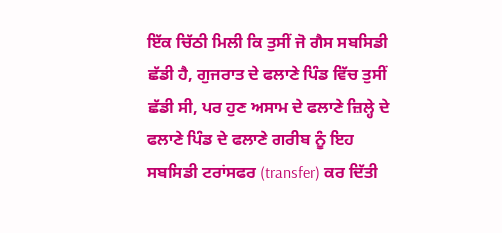ਇੱਕ ਚਿੱਠੀ ਮਿਲੀ ਕਿ ਤੁਸੀਂ ਜੋ ਗੈਸ ਸਬਸਿਡੀ ਛੱਡੀ ਹੈ, ਗੁਜਰਾਤ ਦੇ ਫਲਾਣੇ ਪਿੰਡ ਵਿੱਚ ਤੁਸੀਂ ਛੱਡੀ ਸੀ, ਪਰ ਹੁਣ ਅਸਾਮ ਦੇ ਫਲਾਣੇ ਜ਼ਿਲ੍ਹੇ ਦੇ ਫਲਾਣੇ ਪਿੰਡ ਦੇ ਫਲਾਣੇ ਗਰੀਬ ਨੂੰ ਇਹ ਸਬਸਿਡੀ ਟਰਾਂਸਫਰ (transfer) ਕਰ ਦਿੱਤੀ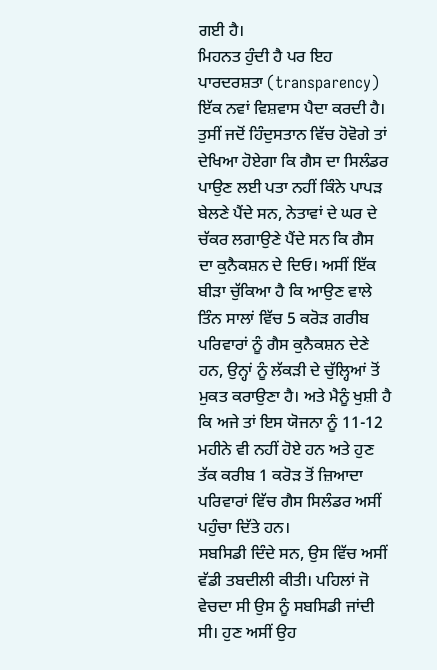ਗਈ ਹੈ।
ਮਿਹਨਤ ਹੁੰਦੀ ਹੈ ਪਰ ਇਹ ਪਾਰਦਰਸ਼ਤਾ (transparency) ਇੱਕ ਨਵਾਂ ਵਿਸ਼ਵਾਸ ਪੈਦਾ ਕਰਦੀ ਹੈ। ਤੁਸੀਂ ਜਦੋਂ ਹਿੰਦੁਸਤਾਨ ਵਿੱਚ ਹੋਵੋਗੇ ਤਾਂ ਦੇਖਿਆ ਹੋਏਗਾ ਕਿ ਗੈਸ ਦਾ ਸਿਲੰਡਰ ਪਾਉਣ ਲਈ ਪਤਾ ਨਹੀਂ ਕਿੰਨੇ ਪਾਪੜ ਬੇਲਣੇ ਪੈਂਦੇ ਸਨ, ਨੇਤਾਵਾਂ ਦੇ ਘਰ ਦੇ ਚੱਕਰ ਲਗਾਉਣੇ ਪੈਂਦੇ ਸਨ ਕਿ ਗੈਸ ਦਾ ਕੁਨੈਕਸ਼ਨ ਦੇ ਦਿਓ। ਅਸੀਂ ਇੱਕ ਬੀੜਾ ਚੁੱਕਿਆ ਹੈ ਕਿ ਆਉਣ ਵਾਲੇ ਤਿੰਨ ਸਾਲਾਂ ਵਿੱਚ 5 ਕਰੋੜ ਗਰੀਬ ਪਰਿਵਾਰਾਂ ਨੂੰ ਗੈਸ ਕੁਨੈਕਸ਼ਨ ਦੇਣੇ ਹਨ, ਉਨ੍ਹਾਂ ਨੂੰ ਲੱਕੜੀ ਦੇ ਚੁੱਲ੍ਹਿਆਂ ਤੋਂ ਮੁਕਤ ਕਰਾਉਣਾ ਹੈ। ਅਤੇ ਮੈਨੂੰ ਖੁਸ਼ੀ ਹੈ ਕਿ ਅਜੇ ਤਾਂ ਇਸ ਯੋਜਨਾ ਨੂੰ 11-12 ਮਹੀਨੇ ਵੀ ਨਹੀਂ ਹੋਏ ਹਨ ਅਤੇ ਹੁਣ ਤੱਕ ਕਰੀਬ 1 ਕਰੋੜ ਤੋਂ ਜ਼ਿਆਦਾ ਪਰਿਵਾਰਾਂ ਵਿੱਚ ਗੈਸ ਸਿਲੰਡਰ ਅਸੀਂ ਪਹੁੰਚਾ ਦਿੱਤੇ ਹਨ।
ਸਬਸਿਡੀ ਦਿੰਦੇ ਸਨ, ਉਸ ਵਿੱਚ ਅਸੀਂ ਵੱਡੀ ਤਬਦੀਲੀ ਕੀਤੀ। ਪਹਿਲਾਂ ਜੋ ਵੇਚਦਾ ਸੀ ਉਸ ਨੂੰ ਸਬਸਿਡੀ ਜਾਂਦੀ ਸੀ। ਹੁਣ ਅਸੀਂ ਉਹ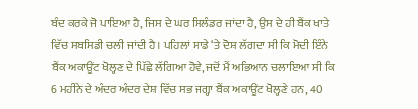ਬੰਦ ਕਰਕੇ ਜੋ ਪਾਇਆ ਹੈ, ਜਿਸ ਦੇ ਘਰ ਸਿਲੰਡਰ ਜਾਂਦਾ ਹੈ, ਉਸ ਦੇ ਹੀ ਬੈਂਕ ਖਾਤੇ ਵਿੱਚ ਸਬਸਿਡੀ ਚਲੀ ਜਾਂਦੀ ਹੈ। ਪਹਿਲਾਂ ਸਾਡੇ ‘ਤੇ ਦੋਸ਼ ਲੱਗਦਾ ਸੀ ਕਿ ਮੋਦੀ ਇੰਨੇ ਬੈਂਕ ਅਕਾਊਂਟ ਖੋਲ੍ਹਣ ਦੇ ਪਿੱਛੇ ਲੱਗਿਆ ਹੋਵੇ, ਜਦੋਂ ਮੈਂ ਅਭਿਆਨ ਚਲਾਇਆ ਸੀ ਕਿ 6 ਮਹੀਨੇ ਦੇ ਅੰਦਰ ਅੰਦਰ ਦੇਸ਼ ਵਿੱਚ ਸਭ ਜਗ੍ਹਾ ਬੈਂਕ ਅਕਾਊਂਟ ਖੋਲ੍ਹਣੇ ਹਨ, 40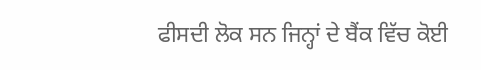ਫੀਸਦੀ ਲੋਕ ਸਨ ਜਿਨ੍ਹਾਂ ਦੇ ਬੈਂਕ ਵਿੱਚ ਕੋਈ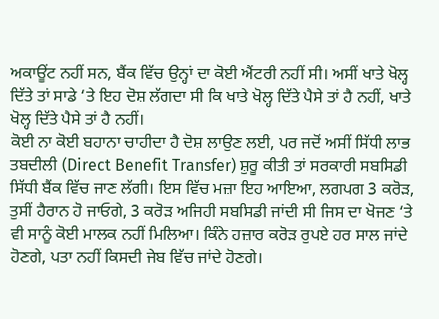ਅਕਾਊਂਟ ਨਹੀਂ ਸਨ, ਬੈਂਕ ਵਿੱਚ ਉਨ੍ਹਾਂ ਦਾ ਕੋਈ ਐਂਟਰੀ ਨਹੀਂ ਸੀ। ਅਸੀਂ ਖਾਤੇ ਖੋਲ੍ਹ ਦਿੱਤੇ ਤਾਂ ਸਾਡੇ ‘ਤੇ ਇਹ ਦੋਸ਼ ਲੱਗਦਾ ਸੀ ਕਿ ਖਾਤੇ ਖੋਲ੍ਹ ਦਿੱਤੇ ਪੈਸੇ ਤਾਂ ਹੈ ਨਹੀਂ, ਖਾਤੇ ਖੋਲ੍ਹ ਦਿੱਤੇ ਪੈਸੇ ਤਾਂ ਹੈ ਨਹੀਂ।
ਕੋਈ ਨਾ ਕੋਈ ਬਹਾਨਾ ਚਾਹੀਦਾ ਹੈ ਦੋਸ਼ ਲਾਉਣ ਲਈ, ਪਰ ਜਦੋਂ ਅਸੀਂ ਸਿੱਧੀ ਲਾਭ ਤਬਦੀਲੀ (Direct Benefit Transfer) ਸ਼ੁਰੂ ਕੀਤੀ ਤਾਂ ਸਰਕਾਰੀ ਸਬਸਿਡੀ ਸਿੱਧੀ ਬੈਂਕ ਵਿੱਚ ਜਾਣ ਲੱਗੀ। ਇਸ ਵਿੱਚ ਮਜ਼ਾ ਇਹ ਆਇਆ, ਲਗਪਗ 3 ਕਰੋੜ, ਤੁਸੀਂ ਹੈਰਾਨ ਹੋ ਜਾਓਗੇ, 3 ਕਰੋੜ ਅਜਿਹੀ ਸਬਸਿਡੀ ਜਾਂਦੀ ਸੀ ਜਿਸ ਦਾ ਖੋਜਣ ‘ਤੇ ਵੀ ਸਾਨੂੰ ਕੋਈ ਮਾਲਕ ਨਹੀਂ ਮਿਲਿਆ। ਕਿੰਨੇ ਹਜ਼ਾਰ ਕਰੋੜ ਰੁਪਏ ਹਰ ਸਾਲ ਜਾਂਦੇ ਹੋਣਗੇ, ਪਤਾ ਨਹੀਂ ਕਿਸਦੀ ਜੇਬ ਵਿੱਚ ਜਾਂਦੇ ਹੋਣਗੇ।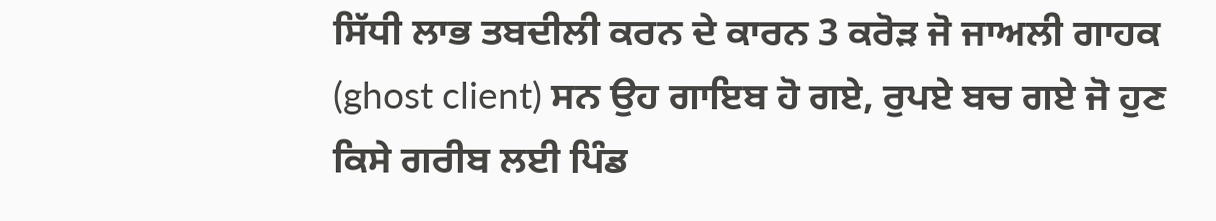ਸਿੱਧੀ ਲਾਭ ਤਬਦੀਲੀ ਕਰਨ ਦੇ ਕਾਰਨ 3 ਕਰੋੜ ਜੋ ਜਾਅਲੀ ਗਾਹਕ (ghost client) ਸਨ ਉਹ ਗਾਇਬ ਹੋ ਗਏ, ਰੁਪਏ ਬਚ ਗਏ ਜੋ ਹੁਣ ਕਿਸੇ ਗਰੀਬ ਲਈ ਪਿੰਡ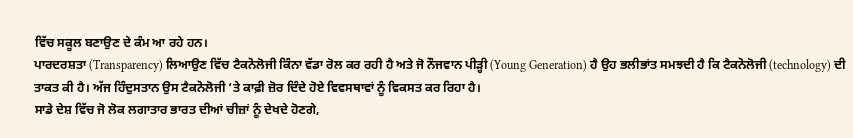ਵਿੱਚ ਸਕੂਲ ਬਣਾਉਣ ਦੇ ਕੰਮ ਆ ਰਹੇ ਹਨ।
ਪਾਰਦਰਸ਼ਤਾ (Transparency) ਲਿਆਉਣ ਵਿੱਚ ਟੈਕਨੋਲੋਜੀ ਕਿੰਨਾ ਵੱਡਾ ਰੋਲ ਕਰ ਰਹੀ ਹੈ ਅਤੇ ਜੋ ਨੌਜਵਾਨ ਪੀੜ੍ਹੀ (Young Generation) ਹੈ ਉਹ ਭਲੀਭਾਂਤ ਸਮਝਦੀ ਹੈ ਕਿ ਟੈਕਨੋਲੋਜੀ (technology) ਦੀ ਤਾਕਤ ਕੀ ਹੈ। ਅੱਜ ਹਿੰਦੁਸਤਾਨ ਉਸ ਟੈਕਨੋਲੋਜੀ ‘ਤੇ ਕਾਫ਼ੀ ਜ਼ੋਰ ਦਿੰਦੇ ਹੋਏ ਵਿਵਸਥਾਵਾਂ ਨੂੰ ਵਿਕਸਤ ਕਰ ਰਿਹਾ ਹੈ।
ਸਾਡੇ ਦੇਸ਼ ਵਿੱਚ ਜੋ ਲੋਕ ਲਗਾਤਾਰ ਭਾਰਤ ਦੀਆਂ ਚੀਜ਼ਾਂ ਨੂੰ ਦੇਖਦੇ ਹੋਣਗੇ,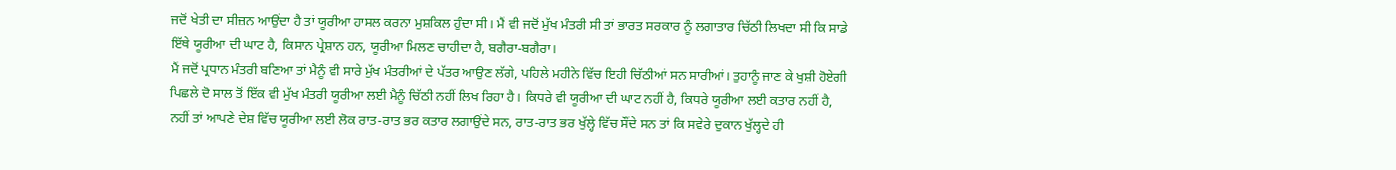ਜਦੋਂ ਖੇਤੀ ਦਾ ਸੀਜ਼ਨ ਆਉਂਦਾ ਹੈ ਤਾਂ ਯੂਰੀਆ ਹਾਸਲ ਕਰਨਾ ਮੁਸ਼ਕਿਲ ਹੁੰਦਾ ਸੀ। ਮੈਂ ਵੀ ਜਦੋਂ ਮੁੱਖ ਮੰਤਰੀ ਸੀ ਤਾਂ ਭਾਰਤ ਸਰਕਾਰ ਨੂੰ ਲਗਾਤਾਰ ਚਿੱਠੀ ਲਿਖਦਾ ਸੀ ਕਿ ਸਾਡੇ ਇੱਥੇ ਯੂਰੀਆ ਦੀ ਘਾਟ ਹੈ, ਕਿਸਾਨ ਪ੍ਰੇਸ਼ਾਨ ਹਨ, ਯੂਰੀਆ ਮਿਲਣ ਚਾਹੀਦਾ ਹੈ, ਬਗੈਰਾ-ਬਗੈਰਾ।
ਮੈਂ ਜਦੋਂ ਪ੍ਰਧਾਨ ਮੰਤਰੀ ਬਣਿਆ ਤਾਂ ਮੈਨੂੰ ਵੀ ਸਾਰੇ ਮੁੱਖ ਮੰਤਰੀਆਂ ਦੇ ਪੱਤਰ ਆਉਣ ਲੱਗੇ, ਪਹਿਲੇ ਮਹੀਨੇ ਵਿੱਚ ਇਹੀ ਚਿੱਠੀਆਂ ਸਨ ਸਾਰੀਆਂ। ਤੁਹਾਨੂੰ ਜਾਣ ਕੇ ਖੁਸ਼ੀ ਹੋਏਗੀ ਪਿਛਲੇ ਦੋ ਸਾਲ ਤੋਂ ਇੱਕ ਵੀ ਮੁੱਖ ਮੰਤਰੀ ਯੂਰੀਆ ਲਈ ਮੈਨੂੰ ਚਿੱਠੀ ਨਹੀਂ ਲਿਖ ਰਿਹਾ ਹੈ। ਕਿਧਰੇ ਵੀ ਯੂਰੀਆ ਦੀ ਘਾਟ ਨਹੀਂ ਹੈ, ਕਿਧਰੇ ਯੂਰੀਆ ਲਈ ਕਤਾਰ ਨਹੀਂ ਹੈ, ਨਹੀਂ ਤਾਂ ਆਪਣੇ ਦੇਸ਼ ਵਿੱਚ ਯੂਰੀਆ ਲਈ ਲੋਕ ਰਾਤ-ਰਾਤ ਭਰ ਕਤਾਰ ਲਗਾਉਂਦੇ ਸਨ, ਰਾਤ-ਰਾਤ ਭਰ ਖੁੱਲ੍ਹੇ ਵਿੱਚ ਸੌਂਦੇ ਸਨ ਤਾਂ ਕਿ ਸਵੇਰੇ ਦੁਕਾਨ ਖੁੱਲ੍ਹਦੇ ਹੀ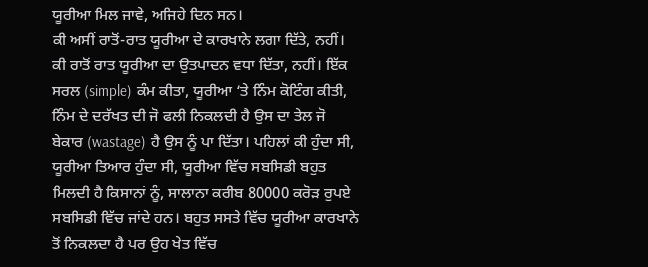ਯੂਰੀਆ ਮਿਲ ਜਾਵੇ, ਅਜਿਹੇ ਦਿਨ ਸਨ।
ਕੀ ਅਸੀਂ ਰਾਤੋਂ-ਰਾਤ ਯੂਰੀਆ ਦੇ ਕਾਰਖਾਨੇ ਲਗਾ ਦਿੱਤੇ, ਨਹੀਂ। ਕੀ ਰਾਤੋਂ ਰਾਤ ਯੂਰੀਆ ਦਾ ਉਤਪਾਦਨ ਵਧਾ ਦਿੱਤਾ, ਨਹੀਂ। ਇੱਕ ਸਰਲ (simple) ਕੰਮ ਕੀਤਾ, ਯੂਰੀਆ ‘ਤੇ ਨਿੰਮ ਕੋਟਿੰਗ ਕੀਤੀ, ਨਿੰਮ ਦੇ ਦਰੱਖਤ ਦੀ ਜੋ ਫਲੀ ਨਿਕਲਦੀ ਹੈ ਉਸ ਦਾ ਤੇਲ ਜੋ ਬੇਕਾਰ (wastage) ਹੈ ਉਸ ਨੂੰ ਪਾ ਦਿੱਤਾ। ਪਹਿਲਾਂ ਕੀ ਹੁੰਦਾ ਸੀ, ਯੂਰੀਆ ਤਿਆਰ ਹੁੰਦਾ ਸੀ, ਯੂਰੀਆ ਵਿੱਚ ਸਬਸਿਡੀ ਬਹੁਤ ਮਿਲਦੀ ਹੈ ਕਿਸਾਨਾਂ ਨੂੰ, ਸਾਲਾਨਾ ਕਰੀਬ 80000 ਕਰੋੜ ਰੁਪਏ ਸਬਸਿਡੀ ਵਿੱਚ ਜਾਂਦੇ ਹਨ। ਬਹੁਤ ਸਸਤੇ ਵਿੱਚ ਯੂਰੀਆ ਕਾਰਖਾਨੇ ਤੋਂ ਨਿਕਲਦਾ ਹੈ ਪਰ ਉਹ ਖੇਤ ਵਿੱਚ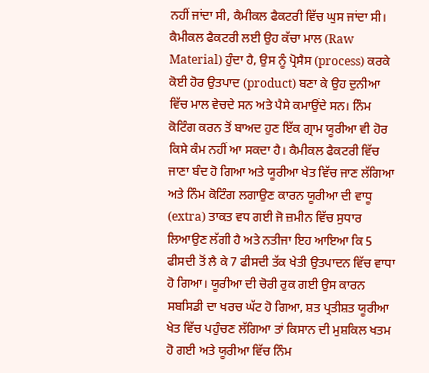ਨਹੀਂ ਜਾਂਦਾ ਸੀ, ਕੈਮੀਕਲ ਫੈਕਟਰੀ ਵਿੱਚ ਘੁਸ ਜਾਂਦਾ ਸੀ। ਕੈਮੀਕਲ ਫੈਕਟਰੀ ਲਈ ਉਹ ਕੱਚਾ ਮਾਲ (Raw Material) ਹੁੰਦਾ ਹੈ, ਉਸ ਨੂੰ ਪ੍ਰੋਸੈਸ (process) ਕਰਕੇ ਕੋਈ ਹੋਰ ਉਤਪਾਦ (product) ਬਣਾ ਕੇ ਉਹ ਦੁਨੀਆ ਵਿੱਚ ਮਾਲ ਵੇਚਦੇ ਸਨ ਅਤੇ ਪੈਸੇ ਕਮਾਉਂਦੇ ਸਨ। ਨਿੰਮ ਕੋਟਿੰਗ ਕਰਨ ਤੋਂ ਬਾਅਦ ਹੁਣ ਇੱਕ ਗ੍ਰਾਮ ਯੂਰੀਆ ਵੀ ਹੋਰ ਕਿਸੇ ਕੰਮ ਨਹੀਂ ਆ ਸਕਦਾ ਹੈ। ਕੈਮੀਕਲ ਫੈਕਟਰੀ ਵਿੱਚ ਜਾਣਾ ਬੰਦ ਹੋ ਗਿਆ ਅਤੇ ਯੂਰੀਆ ਖੇਤ ਵਿੱਚ ਜਾਣ ਲੱਗਿਆ ਅਤੇ ਨਿੰਮ ਕੋਟਿੰਗ ਲਗਾਉਣ ਕਾਰਨ ਯੂਰੀਆ ਦੀ ਵਾਧੂ (extra) ਤਾਕਤ ਵਧ ਗਈ ਜੋ ਜ਼ਮੀਨ ਵਿੱਚ ਸੁਧਾਰ ਲਿਆਉਣ ਲੱਗੀ ਹੈ ਅਤੇ ਨਤੀਜਾ ਇਹ ਆਇਆ ਕਿ 5 ਫੀਸਦੀ ਤੋਂ ਲੈ ਕੇ 7 ਫੀਸਦੀ ਤੱਕ ਖੇਤੀ ਉਤਪਾਦਨ ਵਿੱਚ ਵਾਧਾ ਹੋ ਗਿਆ। ਯੂਰੀਆ ਦੀ ਚੋਰੀ ਰੁਕ ਗਈ ਉਸ ਕਾਰਨ ਸਬਸਿਡੀ ਦਾ ਖਰਚ ਘੱਟ ਹੋ ਗਿਆ, ਸ਼ਤ ਪ੍ਰਤੀਸ਼ਤ ਯੂਰੀਆ ਖੇਤ ਵਿੱਚ ਪਹੁੰਚਣ ਲੱਗਿਆ ਤਾਂ ਕਿਸਾਨ ਦੀ ਮੁਸ਼ਕਿਲ ਖਤਮ ਹੋ ਗਈ ਅਤੇ ਯੂਰੀਆ ਵਿੱਚ ਨਿੰਮ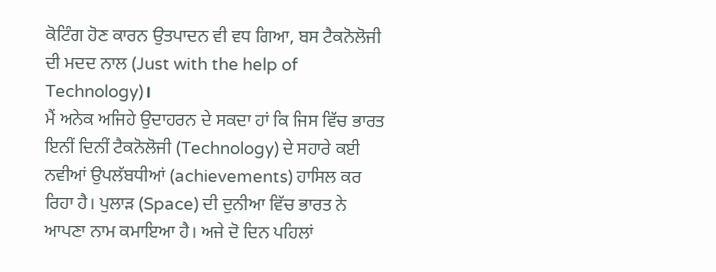ਕੋਟਿੰਗ ਹੋਣ ਕਾਰਨ ਉਤਪਾਦਨ ਵੀ ਵਧ ਗਿਆ, ਬਸ ਟੈਕਨੋਲੋਜੀ ਦੀ ਮਦਦ ਨਾਲ (Just with the help of Technology)।
ਮੈਂ ਅਨੇਕ ਅਜਿਹੇ ਉਦਾਹਰਨ ਦੇ ਸਕਦਾ ਹਾਂ ਕਿ ਜਿਸ ਵਿੱਚ ਭਾਰਤ ਇਨੀਂ ਦਿਨੀਂ ਟੈਕਨੋਲੋਜੀ (Technology) ਦੇ ਸਹਾਰੇ ਕਈ ਨਵੀਆਂ ਉਪਲੱਬਧੀਆਂ (achievements) ਹਾਸਿਲ ਕਰ ਰਿਹਾ ਹੈ। ਪੁਲਾੜ (Space) ਦੀ ਦੁਨੀਆ ਵਿੱਚ ਭਾਰਤ ਨੇ ਆਪਣਾ ਨਾਮ ਕਮਾਇਆ ਹੈ। ਅਜੇ ਦੋ ਦਿਨ ਪਹਿਲਾਂ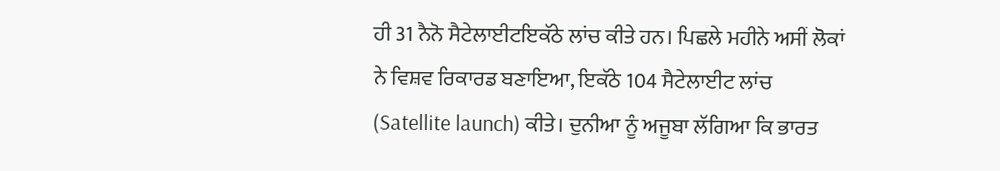ਹੀ 31 ਨੈਨੋ ਸੈਟੇਲਾਈਟਇਕੱਠੇ ਲਾਂਚ ਕੀਤੇ ਹਨ। ਪਿਛਲੇ ਮਹੀਨੇ ਅਸੀਂ ਲੋਕਾਂ ਨੇ ਵਿਸ਼ਵ ਰਿਕਾਰਡ ਬਣਾਇਆ, ਇਕੱਠੇ 104 ਸੈਟੇਲਾਈਟ ਲਾਂਚ (Satellite launch) ਕੀਤੇ। ਦੁਨੀਆ ਨੂੰ ਅਜੂਬਾ ਲੱਗਿਆ ਕਿ ਭਾਰਤ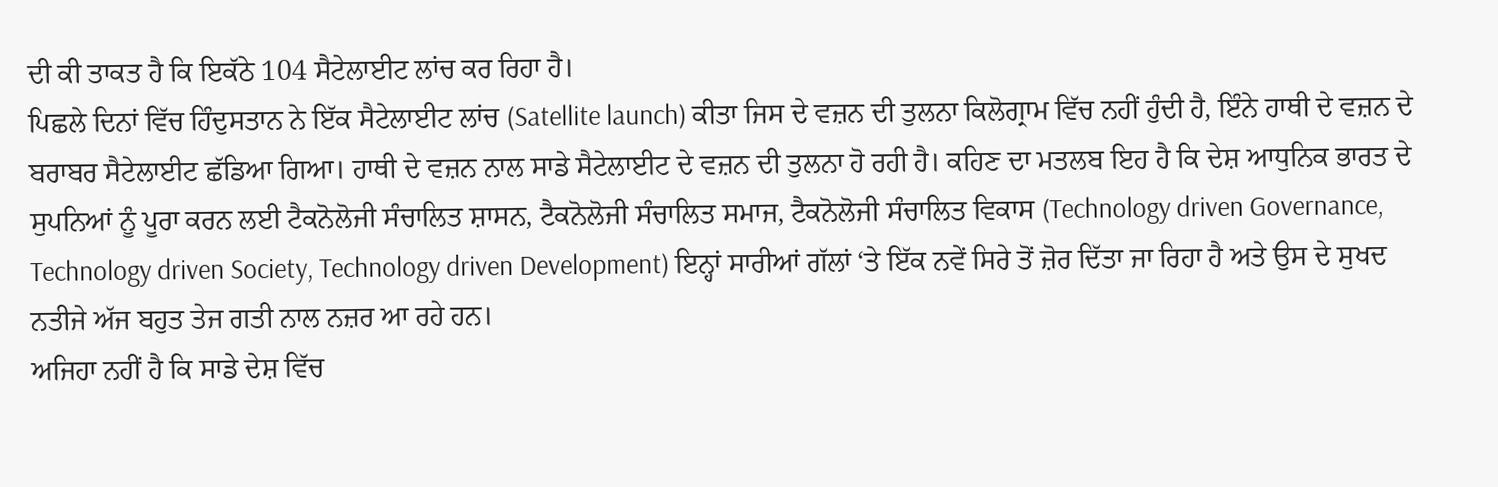ਦੀ ਕੀ ਤਾਕਤ ਹੈ ਕਿ ਇਕੱਠੇ 104 ਸੈਟੇਲਾਈਟ ਲਾਂਚ ਕਰ ਰਿਹਾ ਹੈ।
ਪਿਛਲੇ ਦਿਨਾਂ ਵਿੱਚ ਹਿੰਦੁਸਤਾਨ ਨੇ ਇੱਕ ਸੈਟੇਲਾਈਟ ਲਾਂਚ (Satellite launch) ਕੀਤਾ ਜਿਸ ਦੇ ਵਜ਼ਨ ਦੀ ਤੁਲਨਾ ਕਿਲੋਗ੍ਰਾਮ ਵਿੱਚ ਨਹੀਂ ਹੁੰਦੀ ਹੈ, ਇੰਨੇ ਹਾਥੀ ਦੇ ਵਜ਼ਨ ਦੇ ਬਰਾਬਰ ਸੈਟੇਲਾਈਟ ਛੱਡਿਆ ਗਿਆ। ਹਾਥੀ ਦੇ ਵਜ਼ਨ ਨਾਲ ਸਾਡੇ ਸੈਟੇਲਾਈਟ ਦੇ ਵਜ਼ਨ ਦੀ ਤੁਲਨਾ ਹੋ ਰਹੀ ਹੈ। ਕਹਿਣ ਦਾ ਮਤਲਬ ਇਹ ਹੈ ਕਿ ਦੇਸ਼ ਆਧੁਨਿਕ ਭਾਰਤ ਦੇ ਸੁਪਨਿਆਂ ਨੂੰ ਪੂਰਾ ਕਰਨ ਲਈ ਟੈਕਨੋਲੋਜੀ ਸੰਚਾਲਿਤ ਸ਼ਾਸਨ, ਟੈਕਨੋਲੋਜੀ ਸੰਚਾਲਿਤ ਸਮਾਜ, ਟੈਕਨੋਲੋਜੀ ਸੰਚਾਲਿਤ ਵਿਕਾਸ (Technology driven Governance, Technology driven Society, Technology driven Development) ਇਨ੍ਹਾਂ ਸਾਰੀਆਂ ਗੱਲਾਂ ‘ਤੇ ਇੱਕ ਨਵੇਂ ਸਿਰੇ ਤੋਂ ਜ਼ੋਰ ਦਿੱਤਾ ਜਾ ਰਿਹਾ ਹੈ ਅਤੇ ਉਸ ਦੇ ਸੁਖਦ ਨਤੀਜੇ ਅੱਜ ਬਹੁਤ ਤੇਜ ਗਤੀ ਨਾਲ ਨਜ਼ਰ ਆ ਰਹੇ ਹਨ।
ਅਜਿਹਾ ਨਹੀਂ ਹੈ ਕਿ ਸਾਡੇ ਦੇਸ਼ ਵਿੱਚ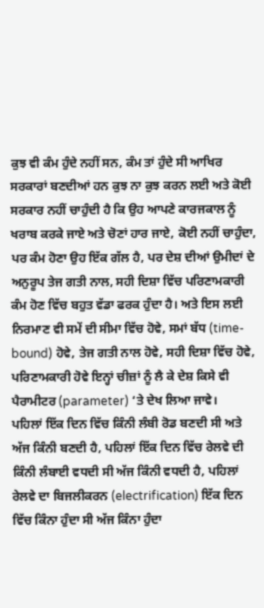ਕੁਝ ਵੀ ਕੰਮ ਹੁੰਦੇ ਨਹੀਂ ਸਨ, ਕੰਮ ਤਾਂ ਹੁੰਦੇ ਸੀ ਆਖਿਰ ਸਰਕਾਰਾਂ ਬਣਦੀਆਂ ਹਨ ਕੁਝ ਨਾ ਕੁਝ ਕਰਨ ਲਈ ਅਤੇ ਕੋਈ ਸਰਕਾਰ ਨਹੀਂ ਚਾਹੁੰਦੀ ਹੈ ਕਿ ਉਹ ਆਪਣੇ ਕਾਰਜਕਾਲ ਨੂੰ ਖਰਾਬ ਕਰਕੇ ਜਾਏ ਅਤੇ ਚੋਣਾਂ ਹਾਰ ਜਾਏ, ਕੋਈ ਨਹੀਂ ਚਾਹੁੰਦਾ, ਪਰ ਕੰਮ ਹੋਣਾ ਉਹ ਇੱਕ ਗੱਲ ਹੈ, ਪਰ ਦੇਸ਼ ਦੀਆਂ ਉਮੀਦਾਂ ਦੇ ਅਨੁਰੂਪ ਤੇਜ ਗਤੀ ਨਾਲ, ਸਹੀ ਦਿਸ਼ਾ ਵਿੱਚ ਪਰਿਣਾਮਕਾਰੀ ਕੰਮ ਹੋਣ ਵਿੱਚ ਬਹੁਤ ਵੱਡਾ ਫਰਕ ਹੁੰਦਾ ਹੈ। ਅਤੇ ਇਸ ਲਈ ਨਿਰਮਾਣ ਵੀ ਸਮੇਂ ਦੀ ਸੀਮਾ ਵਿੱਚ ਹੋਵੇ, ਸਮਾਂ ਬੱਧ (time-bound) ਹੋਵੇ, ਤੇਜ ਗਤੀ ਨਾਲ ਹੋਵੇ, ਸਹੀ ਦਿਸ਼ਾ ਵਿੱਚ ਹੋਵੇ, ਪਰਿਣਾਮਕਾਰੀ ਹੋਵੇ ਇਨ੍ਹਾਂ ਚੀਜ਼ਾਂ ਨੂੰ ਲੈ ਕੇ ਦੇਸ਼ ਕਿਸੇ ਵੀ ਪੈਰਾਮੀਟਰ (parameter) ‘ਤੇ ਦੇਖ ਲਿਆ ਜਾਵੇ।
ਪਹਿਲਾਂ ਇੱਕ ਦਿਨ ਵਿੱਚ ਕਿੰਨੀ ਲੰਬੀ ਰੋਡ ਬਣਦੀ ਸੀ ਅਤੇ ਅੱਜ ਕਿੰਨੀ ਬਣਦੀ ਹੈ, ਪਹਿਲਾਂ ਇੱਕ ਦਿਨ ਵਿੱਚ ਰੇਲਵੇ ਦੀ ਕਿੰਨੀ ਲੰਬਾਈ ਵਧਦੀ ਸੀ ਅੱਜ ਕਿੰਨੀ ਵਧਦੀ ਹੈ, ਪਹਿਲਾਂ ਰੇਲਵੇ ਦਾ ਬਿਜਲੀਕਰਨ (electrification) ਇੱਕ ਦਿਨ ਵਿੱਚ ਕਿੰਨਾ ਹੁੰਦਾ ਸੀ ਅੱਜ ਕਿੰਨਾ ਹੁੰਦਾ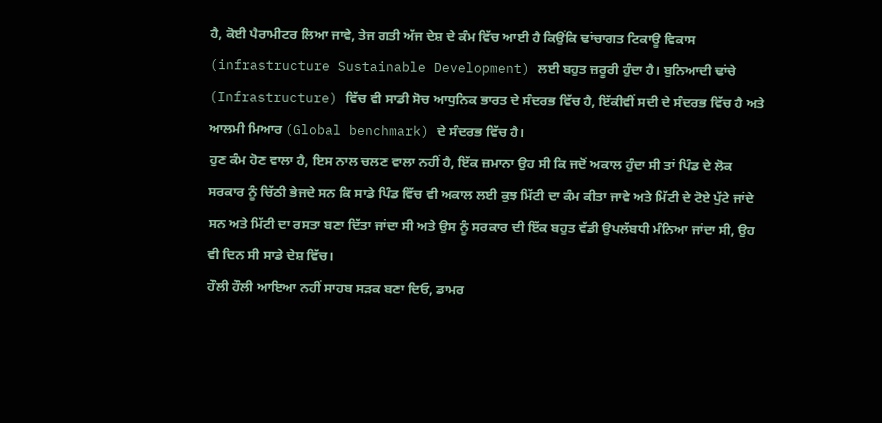ਹੈ, ਕੋਈ ਪੈਰਾਮੀਟਰ ਲਿਆ ਜਾਵੇ, ਤੇਜ ਗਤੀ ਅੱਜ ਦੇਸ਼ ਦੇ ਕੰਮ ਵਿੱਚ ਆਈ ਹੈ ਕਿਉਂਕਿ ਢਾਂਚਾਗਤ ਟਿਕਾਊ ਵਿਕਾਸ (infrastructure Sustainable Development) ਲਈ ਬਹੁਤ ਜ਼ਰੂਰੀ ਹੁੰਦਾ ਹੈ। ਬੁਨਿਆਦੀ ਢਾਂਚੇ (Infrastructure) ਵਿੱਚ ਵੀ ਸਾਡੀ ਸੋਚ ਆਧੁਨਿਕ ਭਾਰਤ ਦੇ ਸੰਦਰਭ ਵਿੱਚ ਹੈ, ਇੱਕੀਵੀਂ ਸਦੀ ਦੇ ਸੰਦਰਭ ਵਿੱਚ ਹੈ ਅਤੇ ਆਲਮੀ ਮਿਆਰ (Global benchmark) ਦੇ ਸੰਦਰਭ ਵਿੱਚ ਹੈ।
ਹੁਣ ਕੰਮ ਹੋਣ ਵਾਲਾ ਹੈ, ਇਸ ਨਾਲ ਚਲਣ ਵਾਲਾ ਨਹੀਂ ਹੈ, ਇੱਕ ਜ਼ਮਾਨਾ ਉਹ ਸੀ ਕਿ ਜਦੋਂ ਅਕਾਲ ਹੁੰਦਾ ਸੀ ਤਾਂ ਪਿੰਡ ਦੇ ਲੋਕ ਸਰਕਾਰ ਨੂੰ ਚਿੱਠੀ ਭੇਜਦੇ ਸਨ ਕਿ ਸਾਡੇ ਪਿੰਡ ਵਿੱਚ ਵੀ ਅਕਾਲ ਲਈ ਕੁਝ ਮਿੱਟੀ ਦਾ ਕੰਮ ਕੀਤਾ ਜਾਵੇ ਅਤੇ ਮਿੱਟੀ ਦੇ ਟੋਏ ਪੁੱਟੇ ਜਾਂਦੇ ਸਨ ਅਤੇ ਮਿੱਟੀ ਦਾ ਰਸਤਾ ਬਣਾ ਦਿੱਤਾ ਜਾਂਦਾ ਸੀ ਅਤੇ ਉਸ ਨੂੰ ਸਰਕਾਰ ਦੀ ਇੱਕ ਬਹੁਤ ਵੱਡੀ ਉਪਲੱਬਧੀ ਮੰਨਿਆ ਜਾਂਦਾ ਸੀ, ਉਹ ਵੀ ਦਿਨ ਸੀ ਸਾਡੇ ਦੇਸ਼ ਵਿੱਚ।
ਹੌਲੀ ਹੌਲੀ ਆਇਆ ਨਹੀਂ ਸਾਹਬ ਸੜਕ ਬਣਾ ਦਿਓ, ਡਾਮਰ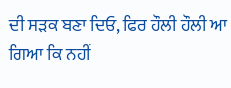ਦੀ ਸੜਕ ਬਣਾ ਦਿਓ, ਫਿਰ ਹੌਲੀ ਹੌਲੀ ਆ ਗਿਆ ਕਿ ਨਹੀਂ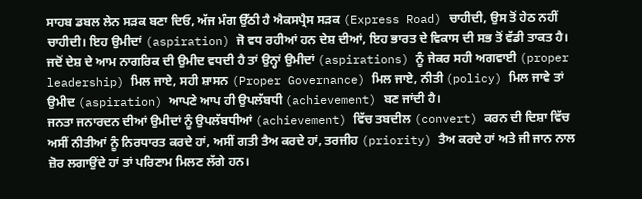ਸਾਹਬ ਡਬਲ ਲੇਨ ਸੜਕ ਬਣਾ ਦਿਓ, ਅੱਜ ਮੰਗ ਉੱਠੀ ਹੈ ਐਕਸਪ੍ਰੈਸ ਸੜਕ (Express Road) ਚਾਹੀਦੀ, ਉਸ ਤੋਂ ਹੇਠ ਨਹੀਂ ਚਾਹੀਦੀ। ਇਹ ਉਮੀਦਾਂ (aspiration) ਜੋ ਵਧ ਰਹੀਆਂ ਹਨ ਦੇਸ਼ ਦੀਆਂ, ਇਹ ਭਾਰਤ ਦੇ ਵਿਕਾਸ ਦੀ ਸਭ ਤੋਂ ਵੱਡੀ ਤਾਕਤ ਹੈ। ਜਦੋਂ ਦੇਸ਼ ਦੇ ਆਮ ਨਾਗਰਿਕ ਦੀ ਉਮੀਦ ਵਧਦੀ ਹੈ ਤਾਂ ਉਨ੍ਹਾਂ ਉਮੀਦਾਂ (aspirations) ਨੂੰ ਜੇਕਰ ਸਹੀ ਅਗਵਾਈ (proper leadership) ਮਿਲ ਜਾਏ, ਸਹੀ ਸ਼ਾਸਨ (Proper Governance) ਮਿਲ ਜਾਏ, ਨੀਤੀ (policy) ਮਿਲ ਜਾਵੇ ਤਾਂ ਉਮੀਦ (aspiration) ਆਪਣੇ ਆਪ ਹੀ ਉਪਲੱਬਧੀ (achievement) ਬਣ ਜਾਂਦੀ ਹੈ।
ਜਨਤਾ ਜਨਾਰਦਨ ਦੀਆਂ ਉਮੀਦਾਂ ਨੂੰ ਉਪਲੱਬਧੀਆਂ (achievement) ਵਿੱਚ ਤਬਦੀਲ (convert) ਕਰਨ ਦੀ ਦਿਸ਼ਾ ਵਿੱਚ ਅਸੀਂ ਨੀਤੀਆਂ ਨੂੰ ਨਿਰਧਾਰਤ ਕਰਦੇ ਹਾਂ, ਅਸੀਂ ਗਤੀ ਤੈਅ ਕਰਦੇ ਹਾਂ, ਤਰਜੀਹ (priority) ਤੈਅ ਕਰਦੇ ਹਾਂ ਅਤੇ ਜੀ ਜਾਨ ਨਾਲ ਜ਼ੋਰ ਲਗਾਉਂਦੇ ਹਾਂ ਤਾਂ ਪਰਿਣਾਮ ਮਿਲਣ ਲੱਗੇ ਹਨ।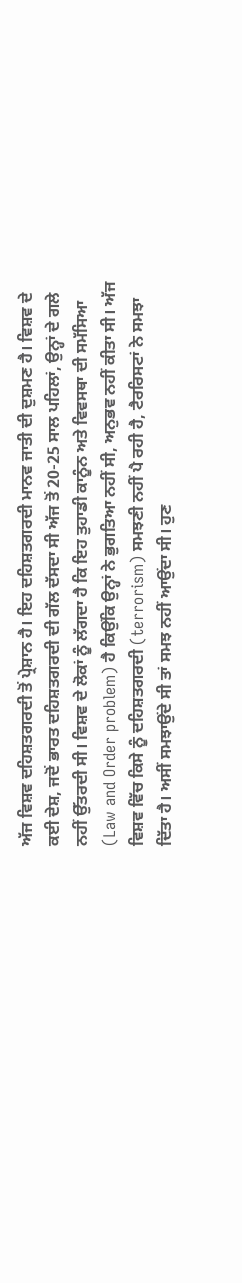ਅੱਜ ਵਿਸ਼ਵ ਦਹਿਸ਼ਤਗਰਦੀ ਤੋਂ ਪ੍ਰੇਸ਼ਾਨ ਹੈ। ਇਹ ਦਹਿਸ਼ਤਗਰਦੀ ਮਾਨਵ ਜਾਤੀ ਦੀ ਦੁਸ਼ਮਣ ਹੈ। ਵਿਸ਼ਵ ਦੇ ਕਈ ਦੇਸ਼, ਜਦੋਂ ਭਾਰਤ ਦਹਿਸ਼ਤਗਰਦੀ ਦੀ ਗੱਲ ਦੱਸਦਾ ਸੀ ਅੱਜ ਤੋਂ 20-25 ਸਾਲ ਪਹਿਲਾਂ, ਉਨ੍ਹਾਂ ਦੇ ਗਲੇ ਨਹੀਂ ਉੱਤਰਦੀ ਸੀ। ਵਿਸ਼ਵ ਦੇ ਲੋਕਾਂ ਨੂੰ ਲੱਗਦਾ ਹੈ ਕਿ ਇਹ ਤੁਹਾਡੀ ਕਾਨੂੰਨ ਅਤੇ ਵਿਵਸਥਾ ਦੀ ਸਮੱਸਿਆ (Law and Order problem) ਹੈ ਕਿਉਂਕਿ ਉਨ੍ਹਾਂ ਨੇ ਭੁਗਤਿਆ ਨਹੀਂ ਸੀ, ਅਨੁਭਵ ਨਹੀਂ ਕੀਤਾ ਸੀ। ਅੱਜ ਵਿਸ਼ਵ ਵਿੱਚ ਕਿਸੇ ਨੂੰ ਦਹਿਸ਼ਤਗਰਦੀ (terrorism) ਸਮਝਣੀ ਨਹੀਂ ਪੈ ਰਹੀ ਹੈ, ਟੈਰਰਿਸਟਾਂ ਨੇ ਸਮਝਾ ਦਿੱਤਾ ਹੈ। ਅਸੀਂ ਸਮਝਾਉਂਦੇ ਸੀ ਤਾਂ ਸਮਝ ਨਹੀਂ ਆਉਂਦਾ ਸੀ। ਹੁਣ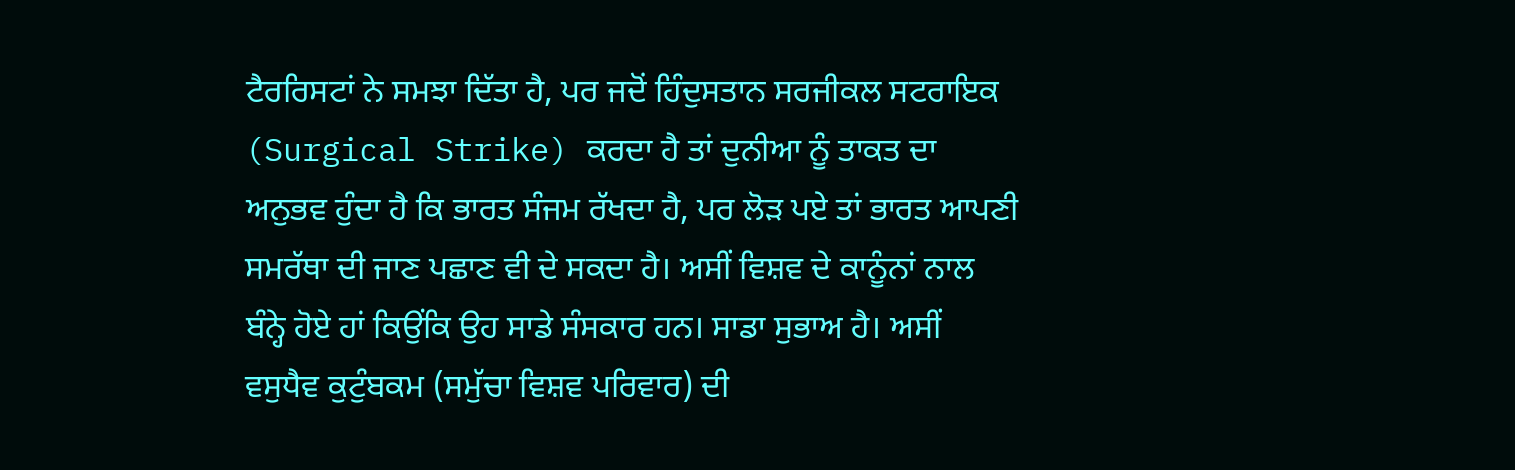ਟੈਰਰਿਸਟਾਂ ਨੇ ਸਮਝਾ ਦਿੱਤਾ ਹੈ, ਪਰ ਜਦੋਂ ਹਿੰਦੁਸਤਾਨ ਸਰਜੀਕਲ ਸਟਰਾਇਕ (Surgical Strike) ਕਰਦਾ ਹੈ ਤਾਂ ਦੁਨੀਆ ਨੂੰ ਤਾਕਤ ਦਾ ਅਨੁਭਵ ਹੁੰਦਾ ਹੈ ਕਿ ਭਾਰਤ ਸੰਜਮ ਰੱਖਦਾ ਹੈ, ਪਰ ਲੋੜ ਪਏ ਤਾਂ ਭਾਰਤ ਆਪਣੀ ਸਮਰੱਥਾ ਦੀ ਜਾਣ ਪਛਾਣ ਵੀ ਦੇ ਸਕਦਾ ਹੈ। ਅਸੀਂ ਵਿਸ਼ਵ ਦੇ ਕਾਨੂੰਨਾਂ ਨਾਲ ਬੰਨ੍ਹੇ ਹੋਏ ਹਾਂ ਕਿਉਂਕਿ ਉਹ ਸਾਡੇ ਸੰਸਕਾਰ ਹਨ। ਸਾਡਾ ਸੁਭਾਅ ਹੈ। ਅਸੀਂ ਵਸੁਧੈਵ ਕੁਟੁੰਬਕਮ (ਸਮੁੱਚਾ ਵਿਸ਼ਵ ਪਰਿਵਾਰ) ਦੀ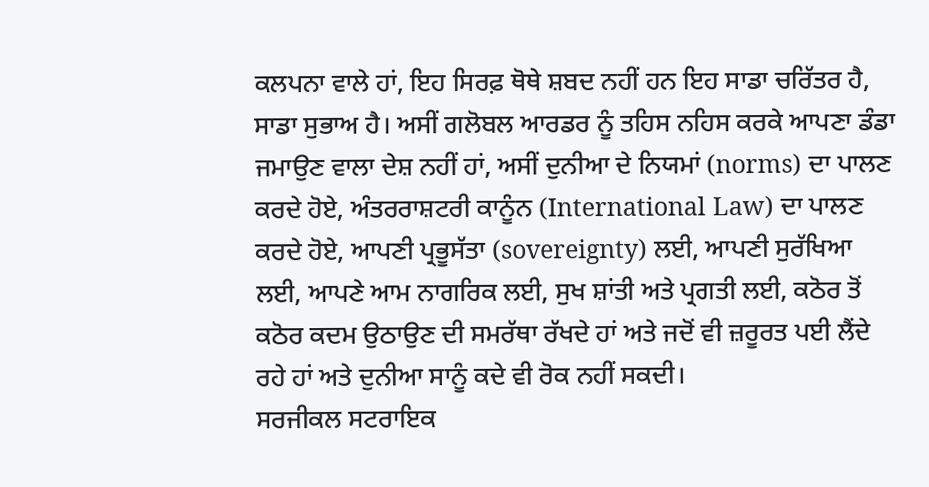ਕਲਪਨਾ ਵਾਲੇ ਹਾਂ, ਇਹ ਸਿਰਫ਼ ਥੋਥੇ ਸ਼ਬਦ ਨਹੀਂ ਹਨ ਇਹ ਸਾਡਾ ਚਰਿੱਤਰ ਹੈ, ਸਾਡਾ ਸੁਭਾਅ ਹੈ। ਅਸੀਂ ਗਲੋਬਲ ਆਰਡਰ ਨੂੰ ਤਹਿਸ ਨਹਿਸ ਕਰਕੇ ਆਪਣਾ ਡੰਡਾ ਜਮਾਉਣ ਵਾਲਾ ਦੇਸ਼ ਨਹੀਂ ਹਾਂ, ਅਸੀਂ ਦੁਨੀਆ ਦੇ ਨਿਯਮਾਂ (norms) ਦਾ ਪਾਲਣ ਕਰਦੇ ਹੋਏ, ਅੰਤਰਰਾਸ਼ਟਰੀ ਕਾਨੂੰਨ (International Law) ਦਾ ਪਾਲਣ ਕਰਦੇ ਹੋਏ, ਆਪਣੀ ਪ੍ਰਭੂਸੱਤਾ (sovereignty) ਲਈ, ਆਪਣੀ ਸੁਰੱਖਿਆ ਲਈ, ਆਪਣੇ ਆਮ ਨਾਗਰਿਕ ਲਈ, ਸੁਖ ਸ਼ਾਂਤੀ ਅਤੇ ਪ੍ਰਗਤੀ ਲਈ, ਕਠੋਰ ਤੋਂ ਕਠੋਰ ਕਦਮ ਉਠਾਉਣ ਦੀ ਸਮਰੱਥਾ ਰੱਖਦੇ ਹਾਂ ਅਤੇ ਜਦੋਂ ਵੀ ਜ਼ਰੂਰਤ ਪਈ ਲੈਂਦੇ ਰਹੇ ਹਾਂ ਅਤੇ ਦੁਨੀਆ ਸਾਨੂੰ ਕਦੇ ਵੀ ਰੋਕ ਨਹੀਂ ਸਕਦੀ।
ਸਰਜੀਕਲ ਸਟਰਾਇਕ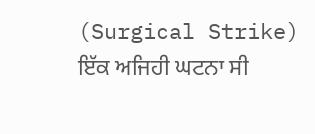(Surgical Strike) ਇੱਕ ਅਜਿਹੀ ਘਟਨਾ ਸੀ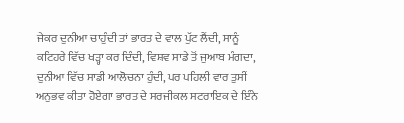ਜੇਕਰ ਦੁਨੀਆ ਚਾਹੁੰਦੀ ਤਾਂ ਭਾਰਤ ਦੇ ਵਾਲ ਪੁੱਟ ਲੈਂਦੀ, ਸਾਨੂੰ ਕਟਿਹਰੇ ਵਿੱਚ ਖੜ੍ਹਾ ਕਰ ਦਿੰਦੀ, ਵਿਸ਼ਵ ਸਾਡੇ ਤੋਂ ਜੁਆਬ ਮੰਗਦਾ, ਦੁਨੀਆ ਵਿੱਚ ਸਾਡੀ ਆਲੋਚਨਾ ਹੁੰਦੀ, ਪਰ ਪਹਿਲੀ ਵਾਰ ਤੁਸੀਂ ਅਨੁਭਵ ਕੀਤਾ ਹੋਏਗਾ ਭਾਰਤ ਦੇ ਸਰਜੀਕਲ ਸਟਰਾਇਕ ਦੇ ਇੰਨੇ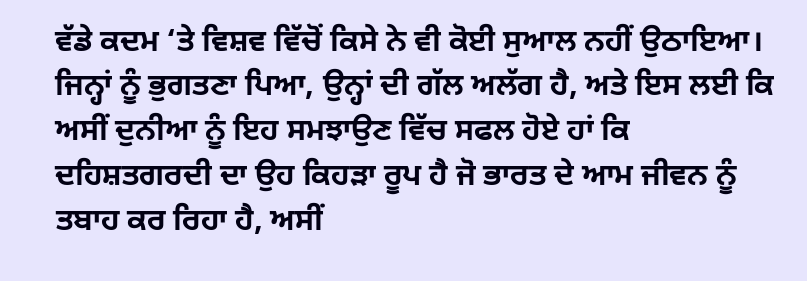ਵੱਡੇ ਕਦਮ ‘ਤੇ ਵਿਸ਼ਵ ਵਿੱਚੋਂ ਕਿਸੇ ਨੇ ਵੀ ਕੋਈ ਸੁਆਲ ਨਹੀਂ ਉਠਾਇਆ। ਜਿਨ੍ਹਾਂ ਨੂੰ ਭੁਗਤਣਾ ਪਿਆ, ਉਨ੍ਹਾਂ ਦੀ ਗੱਲ ਅਲੱਗ ਹੈ, ਅਤੇ ਇਸ ਲਈ ਕਿ ਅਸੀਂ ਦੁਨੀਆ ਨੂੰ ਇਹ ਸਮਝਾਉਣ ਵਿੱਚ ਸਫਲ ਹੋਏ ਹਾਂ ਕਿ ਦਹਿਸ਼ਤਗਰਦੀ ਦਾ ਉਹ ਕਿਹੜਾ ਰੂਪ ਹੈ ਜੋ ਭਾਰਤ ਦੇ ਆਮ ਜੀਵਨ ਨੂੰ ਤਬਾਹ ਕਰ ਰਿਹਾ ਹੈ, ਅਸੀਂ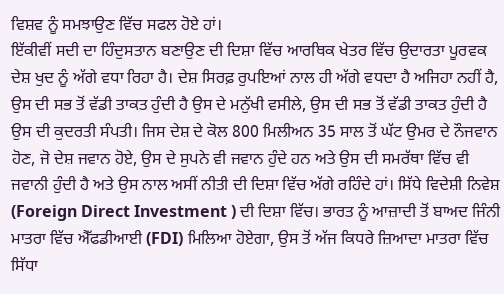ਵਿਸ਼ਵ ਨੂੰ ਸਮਝਾਉਣ ਵਿੱਚ ਸਫਲ ਹੋਏ ਹਾਂ।
ਇੱਕੀਵੀਂ ਸਦੀ ਦਾ ਹਿੰਦੁਸਤਾਨ ਬਣਾਉਣ ਦੀ ਦਿਸ਼ਾ ਵਿੱਚ ਆਰਥਿਕ ਖੇਤਰ ਵਿੱਚ ਉਦਾਰਤਾ ਪੂਰਵਕ ਦੇਸ਼ ਖੁਦ ਨੂੰ ਅੱਗੇ ਵਧਾ ਰਿਹਾ ਹੈ। ਦੇਸ਼ ਸਿਰਫ਼ ਰੁਪਇਆਂ ਨਾਲ ਹੀ ਅੱਗੇ ਵਧਦਾ ਹੈ ਅਜਿਹਾ ਨਹੀਂ ਹੈ, ਉਸ ਦੀ ਸਭ ਤੋਂ ਵੱਡੀ ਤਾਕਤ ਹੁੰਦੀ ਹੈ ਉਸ ਦੇ ਮਨੁੱਖੀ ਵਸੀਲੇ, ਉਸ ਦੀ ਸਭ ਤੋਂ ਵੱਡੀ ਤਾਕਤ ਹੁੰਦੀ ਹੈ ਉਸ ਦੀ ਕੁਦਰਤੀ ਸੰਪਤੀ। ਜਿਸ ਦੇਸ਼ ਦੇ ਕੋਲ 800 ਮਿਲੀਅਨ 35 ਸਾਲ ਤੋਂ ਘੱਟ ਉਮਰ ਦੇ ਨੌਜਵਾਨ ਹੋਣ, ਜੋ ਦੇਸ਼ ਜਵਾਨ ਹੋਏ, ਉਸ ਦੇ ਸੁਪਨੇ ਵੀ ਜਵਾਨ ਹੁੰਦੇ ਹਨ ਅਤੇ ਉਸ ਦੀ ਸਮਰੱਥਾ ਵਿੱਚ ਵੀ ਜਵਾਨੀ ਹੁੰਦੀ ਹੈ ਅਤੇ ਉਸ ਨਾਲ ਅਸੀਂ ਨੀਤੀ ਦੀ ਦਿਸ਼ਾ ਵਿੱਚ ਅੱਗੇ ਰਹਿੰਦੇ ਹਾਂ। ਸਿੱਧੇ ਵਿਦੇਸ਼ੀ ਨਿਵੇਸ਼ (Foreign Direct Investment ) ਦੀ ਦਿਸ਼ਾ ਵਿੱਚ। ਭਾਰਤ ਨੂੰ ਆਜ਼ਾਦੀ ਤੋਂ ਬਾਅਦ ਜਿੰਨੀ ਮਾਤਰਾ ਵਿੱਚ ਐੱਫਡੀਆਈ (FDI) ਮਿਲਿਆ ਹੋਏਗਾ, ਉਸ ਤੋਂ ਅੱਜ ਕਿਧਰੇ ਜ਼ਿਆਦਾ ਮਾਤਰਾ ਵਿੱਚ ਸਿੱਧਾ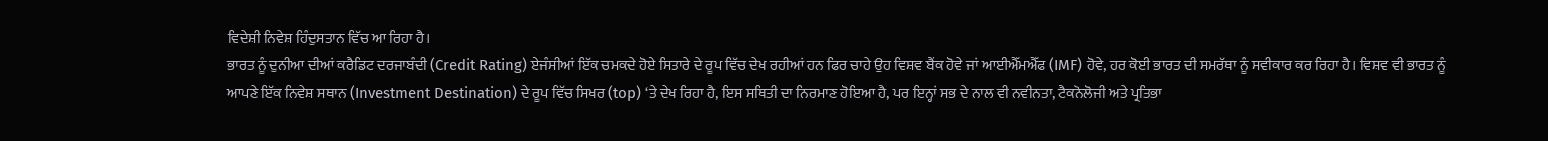ਵਿਦੇਸ਼ੀ ਨਿਵੇਸ਼ ਹਿੰਦੁਸਤਾਨ ਵਿੱਚ ਆ ਰਿਹਾ ਹੈ।
ਭਾਰਤ ਨੂੰ ਦੁਨੀਆ ਦੀਆਂ ਕਰੈਡਿਟ ਦਰਜਾਬੰਦੀ (Credit Rating) ਏਜੰਸੀਆਂ ਇੱਕ ਚਮਕਦੇ ਹੋਏ ਸਿਤਾਰੇ ਦੇ ਰੂਪ ਵਿੱਚ ਦੇਖ ਰਹੀਆਂ ਹਨ ਫਿਰ ਚਾਹੇ ਉਹ ਵਿਸ਼ਵ ਬੈਂਕ ਹੋਵੇ ਜਾਂ ਆਈਐੱਮਐੱਫ (IMF) ਹੋਵੇ, ਹਰ ਕੋਈ ਭਾਰਤ ਦੀ ਸਮਰੱਥਾ ਨੂੰ ਸਵੀਕਾਰ ਕਰ ਰਿਹਾ ਹੈ। ਵਿਸ਼ਵ ਵੀ ਭਾਰਤ ਨੂੰ ਆਪਣੇ ਇੱਕ ਨਿਵੇਸ਼ ਸਥਾਨ (Investment Destination) ਦੇ ਰੂਪ ਵਿੱਚ ਸਿਖਰ (top) ‘ਤੇ ਦੇਖ ਰਿਹਾ ਹੈ, ਇਸ ਸਥਿਤੀ ਦਾ ਨਿਰਮਾਣ ਹੋਇਆ ਹੈ, ਪਰ ਇਨ੍ਹਾਂ ਸਭ ਦੇ ਨਾਲ ਵੀ ਨਵੀਨਤਾ, ਟੈਕਨੋਲੋਜੀ ਅਤੇ ਪ੍ਰਤਿਭਾ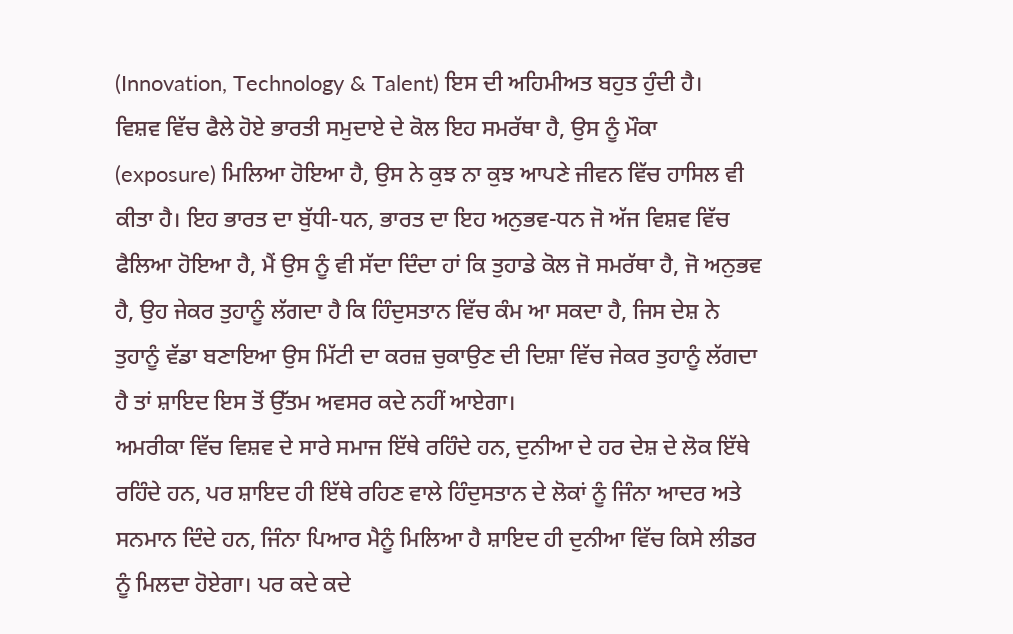(Innovation, Technology & Talent) ਇਸ ਦੀ ਅਹਿਮੀਅਤ ਬਹੁਤ ਹੁੰਦੀ ਹੈ।
ਵਿਸ਼ਵ ਵਿੱਚ ਫੈਲੇ ਹੋਏ ਭਾਰਤੀ ਸਮੁਦਾਏ ਦੇ ਕੋਲ ਇਹ ਸਮਰੱਥਾ ਹੈ, ਉਸ ਨੂੰ ਮੌਕਾ (exposure) ਮਿਲਿਆ ਹੋਇਆ ਹੈ, ਉਸ ਨੇ ਕੁਝ ਨਾ ਕੁਝ ਆਪਣੇ ਜੀਵਨ ਵਿੱਚ ਹਾਸਿਲ ਵੀ ਕੀਤਾ ਹੈ। ਇਹ ਭਾਰਤ ਦਾ ਬੁੱਧੀ-ਧਨ, ਭਾਰਤ ਦਾ ਇਹ ਅਨੁਭਵ-ਧਨ ਜੋ ਅੱਜ ਵਿਸ਼ਵ ਵਿੱਚ ਫੈਲਿਆ ਹੋਇਆ ਹੈ, ਮੈਂ ਉਸ ਨੂੰ ਵੀ ਸੱਦਾ ਦਿੰਦਾ ਹਾਂ ਕਿ ਤੁਹਾਡੇ ਕੋਲ ਜੋ ਸਮਰੱਥਾ ਹੈ, ਜੋ ਅਨੁਭਵ ਹੈ, ਉਹ ਜੇਕਰ ਤੁਹਾਨੂੰ ਲੱਗਦਾ ਹੈ ਕਿ ਹਿੰਦੁਸਤਾਨ ਵਿੱਚ ਕੰਮ ਆ ਸਕਦਾ ਹੈ, ਜਿਸ ਦੇਸ਼ ਨੇ ਤੁਹਾਨੂੰ ਵੱਡਾ ਬਣਾਇਆ ਉਸ ਮਿੱਟੀ ਦਾ ਕਰਜ਼ ਚੁਕਾਉਣ ਦੀ ਦਿਸ਼ਾ ਵਿੱਚ ਜੇਕਰ ਤੁਹਾਨੂੰ ਲੱਗਦਾ ਹੈ ਤਾਂ ਸ਼ਾਇਦ ਇਸ ਤੋਂ ਉੱਤਮ ਅਵਸਰ ਕਦੇ ਨਹੀਂ ਆਏਗਾ।
ਅਮਰੀਕਾ ਵਿੱਚ ਵਿਸ਼ਵ ਦੇ ਸਾਰੇ ਸਮਾਜ ਇੱਥੇ ਰਹਿੰਦੇ ਹਨ, ਦੁਨੀਆ ਦੇ ਹਰ ਦੇਸ਼ ਦੇ ਲੋਕ ਇੱਥੇ ਰਹਿੰਦੇ ਹਨ, ਪਰ ਸ਼ਾਇਦ ਹੀ ਇੱਥੇ ਰਹਿਣ ਵਾਲੇ ਹਿੰਦੁਸਤਾਨ ਦੇ ਲੋਕਾਂ ਨੂੰ ਜਿੰਨਾ ਆਦਰ ਅਤੇ ਸਨਮਾਨ ਦਿੰਦੇ ਹਨ, ਜਿੰਨਾ ਪਿਆਰ ਮੈਨੂੰ ਮਿਲਿਆ ਹੈ ਸ਼ਾਇਦ ਹੀ ਦੁਨੀਆ ਵਿੱਚ ਕਿਸੇ ਲੀਡਰ ਨੂੰ ਮਿਲਦਾ ਹੋਏਗਾ। ਪਰ ਕਦੇ ਕਦੇ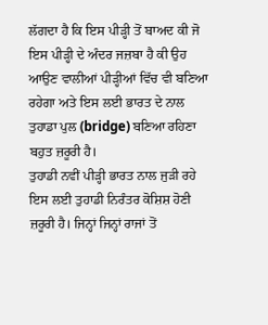ਲੱਗਦਾ ਹੈ ਕਿ ਇਸ ਪੀੜ੍ਹੀ ਤੋਂ ਬਾਅਦ ਕੀ ਜੋ ਇਸ ਪੀੜ੍ਹੀ ਦੇ ਅੰਦਰ ਜਜ਼ਬਾ ਹੈ ਕੀ ਉਹ ਆਉਣ ਵਾਲੀਆਂ ਪੀੜ੍ਹੀਆਂ ਵਿੱਚ ਵੀ ਬਣਿਆ ਰਹੇਗਾ ਅਤੇ ਇਸ ਲਈ ਭਾਰਤ ਦੇ ਨਾਲ ਤੁਹਾਡਾ ਪੁਲ (bridge) ਬਣਿਆ ਰਹਿਣਾ ਬਹੁਤ ਜ਼ਰੂਰੀ ਹੈ।
ਤੁਹਾਡੀ ਨਵੀਂ ਪੀੜ੍ਹੀ ਭਾਰਤ ਨਾਲ ਜੁੜੀ ਰਹੇ ਇਸ ਲਈ ਤੁਹਾਡੀ ਨਿਰੰਤਰ ਕੋਸ਼ਿਸ਼ ਹੋਣੀ ਜ਼ਰੂਰੀ ਹੈ। ਜਿਨ੍ਹਾਂ ਜਿਨ੍ਹਾਂ ਰਾਜਾਂ ਤੋਂ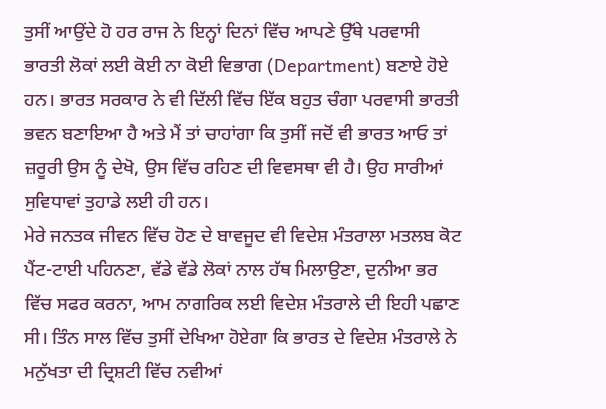ਤੁਸੀਂ ਆਉਂਦੇ ਹੋ ਹਰ ਰਾਜ ਨੇ ਇਨ੍ਹਾਂ ਦਿਨਾਂ ਵਿੱਚ ਆਪਣੇ ਉੱਥੇ ਪਰਵਾਸੀ ਭਾਰਤੀ ਲੋਕਾਂ ਲਈ ਕੋਈ ਨਾ ਕੋਈ ਵਿਭਾਗ (Department) ਬਣਾਏ ਹੋਏ ਹਨ। ਭਾਰਤ ਸਰਕਾਰ ਨੇ ਵੀ ਦਿੱਲੀ ਵਿੱਚ ਇੱਕ ਬਹੁਤ ਚੰਗਾ ਪਰਵਾਸੀ ਭਾਰਤੀ ਭਵਨ ਬਣਾਇਆ ਹੈ ਅਤੇ ਮੈਂ ਤਾਂ ਚਾਹਾਂਗਾ ਕਿ ਤੁਸੀਂ ਜਦੋਂ ਵੀ ਭਾਰਤ ਆਓ ਤਾਂ ਜ਼ਰੂਰੀ ਉਸ ਨੂੰ ਦੇਖੋ, ਉਸ ਵਿੱਚ ਰਹਿਣ ਦੀ ਵਿਵਸਥਾ ਵੀ ਹੈ। ਉਹ ਸਾਰੀਆਂ ਸੁਵਿਧਾਵਾਂ ਤੁਹਾਡੇ ਲਈ ਹੀ ਹਨ।
ਮੇਰੇ ਜਨਤਕ ਜੀਵਨ ਵਿੱਚ ਹੋਣ ਦੇ ਬਾਵਜੂਦ ਵੀ ਵਿਦੇਸ਼ ਮੰਤਰਾਲਾ ਮਤਲਬ ਕੋਟ ਪੈਂਟ-ਟਾਈ ਪਹਿਨਣਾ, ਵੱਡੇ ਵੱਡੇ ਲੋਕਾਂ ਨਾਲ ਹੱਥ ਮਿਲਾਉਣਾ, ਦੁਨੀਆ ਭਰ ਵਿੱਚ ਸਫਰ ਕਰਨਾ, ਆਮ ਨਾਗਰਿਕ ਲਈ ਵਿਦੇਸ਼ ਮੰਤਰਾਲੇ ਦੀ ਇਹੀ ਪਛਾਣ ਸੀ। ਤਿੰਨ ਸਾਲ ਵਿੱਚ ਤੁਸੀਂ ਦੇਖਿਆ ਹੋਏਗਾ ਕਿ ਭਾਰਤ ਦੇ ਵਿਦੇਸ਼ ਮੰਤਰਾਲੇ ਨੇ ਮਨੁੱਖਤਾ ਦੀ ਦ੍ਰਿਸ਼ਟੀ ਵਿੱਚ ਨਵੀਆਂ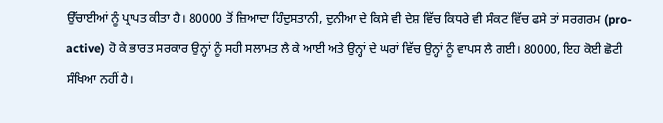ਉੱਚਾਈਆਂ ਨੂੰ ਪ੍ਰਾਪਤ ਕੀਤਾ ਹੈ। 80000 ਤੋਂ ਜ਼ਿਆਦਾ ਹਿੰਦੁਸਤਾਨੀ, ਦੁਨੀਆ ਦੇ ਕਿਸੇ ਵੀ ਦੇਸ਼ ਵਿੱਚ ਕਿਧਰੇ ਵੀ ਸੰਕਟ ਵਿੱਚ ਫਸੇ ਤਾਂ ਸਰਗਰਮ (pro-active) ਹੋ ਕੇ ਭਾਰਤ ਸਰਕਾਰ ਉਨ੍ਹਾਂ ਨੂੰ ਸਹੀ ਸਲਾਮਤ ਲੈ ਕੇ ਆਈ ਅਤੇ ਉਨ੍ਹਾਂ ਦੇ ਘਰਾਂ ਵਿੱਚ ਉਨ੍ਹਾਂ ਨੂੰ ਵਾਪਸ ਲੈ ਗਈ। 80000, ਇਹ ਕੋਈ ਛੋਟੀ ਸੰਖਿਆ ਨਹੀਂ ਹੈ।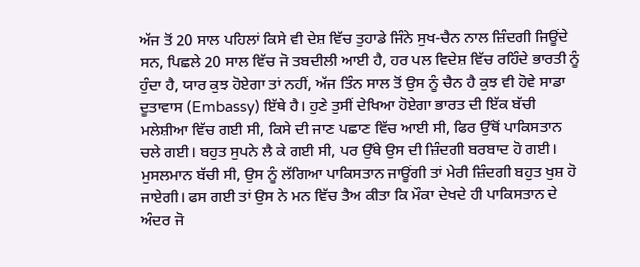ਅੱਜ ਤੋਂ 20 ਸਾਲ ਪਹਿਲਾਂ ਕਿਸੇ ਵੀ ਦੇਸ਼ ਵਿੱਚ ਤੁਹਾਡੇ ਜਿੰਨੇ ਸੁਖ-ਚੈਨ ਨਾਲ ਜ਼ਿੰਦਗੀ ਜਿਊਂਦੇ ਸਨ, ਪਿਛਲੇ 20 ਸਾਲ ਵਿੱਚ ਜੋ ਤਬਦੀਲੀ ਆਈ ਹੈ, ਹਰ ਪਲ ਵਿਦੇਸ਼ ਵਿੱਚ ਰਹਿੰਦੇ ਭਾਰਤੀ ਨੂੰ ਹੁੰਦਾ ਹੈ, ਯਾਰ ਕੁਝ ਹੋਏਗਾ ਤਾਂ ਨਹੀਂ, ਅੱਜ ਤਿੰਨ ਸਾਲ ਤੋਂ ਉਸ ਨੂੰ ਚੈਨ ਹੈ ਕੁਝ ਵੀ ਹੋਵੇ ਸਾਡਾ ਦੂਤਾਵਾਸ (Embassy) ਇੱਥੇ ਹੈ। ਹੁਣੇ ਤੁਸੀਂ ਦੇਖਿਆ ਹੋਏਗਾ ਭਾਰਤ ਦੀ ਇੱਕ ਬੱਚੀ ਮਲੇਸ਼ੀਆ ਵਿੱਚ ਗਈ ਸੀ, ਕਿਸੇ ਦੀ ਜਾਣ ਪਛਾਣ ਵਿੱਚ ਆਈ ਸੀ, ਫਿਰ ਉੱਥੋਂ ਪਾਕਿਸਤਾਨ ਚਲੇ ਗਈ। ਬਹੁਤ ਸੁਪਨੇ ਲੈ ਕੇ ਗਈ ਸੀ, ਪਰ ਉੱਥੇ ਉਸ ਦੀ ਜ਼ਿੰਦਗੀ ਬਰਬਾਦ ਹੋ ਗਈ। ਮੁਸਲਮਾਨ ਬੱਚੀ ਸੀ, ਉਸ ਨੂੰ ਲੱਗਿਆ ਪਾਕਿਸਤਾਨ ਜਾਊਂਗੀ ਤਾਂ ਮੇਰੀ ਜ਼ਿੰਦਗੀ ਬਹੁਤ ਖੁਸ਼ ਹੋ ਜਾਏਗੀ। ਫਸ ਗਈ ਤਾਂ ਉਸ ਨੇ ਮਨ ਵਿੱਚ ਤੈਅ ਕੀਤਾ ਕਿ ਮੌਕਾ ਦੇਖਦੇ ਹੀ ਪਾਕਿਸਤਾਨ ਦੇ ਅੰਦਰ ਜੋ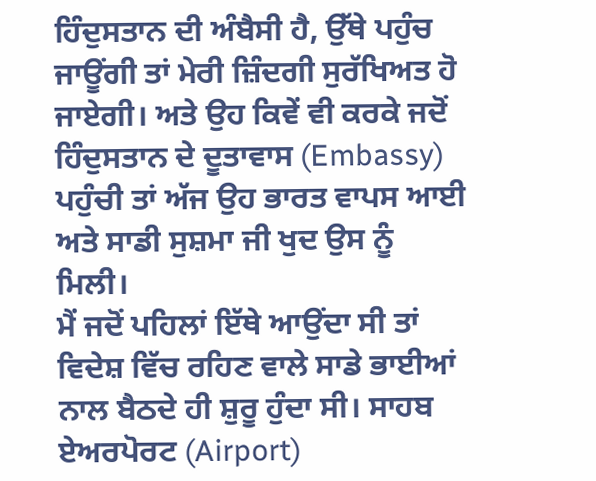ਹਿੰਦੁਸਤਾਨ ਦੀ ਅੰਬੈਸੀ ਹੈ, ਉੱਥੇ ਪਹੁੰਚ ਜਾਊਂਗੀ ਤਾਂ ਮੇਰੀ ਜ਼ਿੰਦਗੀ ਸੁਰੱਖਿਅਤ ਹੋ ਜਾਏਗੀ। ਅਤੇ ਉਹ ਕਿਵੇਂ ਵੀ ਕਰਕੇ ਜਦੋਂ ਹਿੰਦੁਸਤਾਨ ਦੇ ਦੂਤਾਵਾਸ (Embassy) ਪਹੁੰਚੀ ਤਾਂ ਅੱਜ ਉਹ ਭਾਰਤ ਵਾਪਸ ਆਈ ਅਤੇ ਸਾਡੀ ਸੁਸ਼ਮਾ ਜੀ ਖੁਦ ਉਸ ਨੂੰ ਮਿਲੀ।
ਮੈਂ ਜਦੋਂ ਪਹਿਲਾਂ ਇੱਥੇ ਆਉਂਦਾ ਸੀ ਤਾਂ ਵਿਦੇਸ਼ ਵਿੱਚ ਰਹਿਣ ਵਾਲੇ ਸਾਡੇ ਭਾਈਆਂ ਨਾਲ ਬੈਠਦੇ ਹੀ ਸ਼ੁਰੂ ਹੁੰਦਾ ਸੀ। ਸਾਹਬ ਏਅਰਪੋਰਟ (Airport)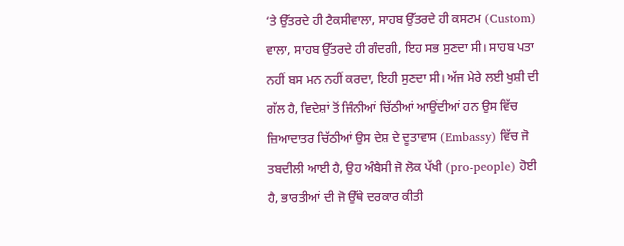‘ਤੇ ਉੱਤਰਦੇ ਹੀ ਟੈਕਸੀਵਾਲਾ, ਸਾਹਬ ਉੱਤਰਦੇ ਹੀ ਕਸਟਮ (Custom) ਵਾਲਾ, ਸਾਹਬ ਉੱਤਰਦੇ ਹੀ ਗੰਦਗੀ, ਇਹ ਸਭ ਸੁਣਦਾ ਸੀ। ਸਾਹਬ ਪਤਾ ਨਹੀਂ ਬਸ ਮਨ ਨਹੀਂ ਕਰਦਾ, ਇਹੀ ਸੁਣਦਾ ਸੀ। ਅੱਜ ਮੇਰੇ ਲਈ ਖੁਸ਼ੀ ਦੀ ਗੱਲ ਹੈ, ਵਿਦੇਸ਼ਾਂ ਤੋਂ ਜਿੰਨੀਆਂ ਚਿੱਠੀਆਂ ਆਉਂਦੀਆਂ ਹਨ ਉਸ ਵਿੱਚ ਜ਼ਿਆਦਾਤਰ ਚਿੱਠੀਆਂ ਉਸ ਦੇਸ਼ ਦੇ ਦੂਤਾਵਾਸ (Embassy) ਵਿੱਚ ਜੋ ਤਬਦੀਲੀ ਆਈ ਹੈ, ਉਹ ਅੰਬੈਸੀ ਜੋ ਲੋਕ ਪੱਖੀ (pro-people) ਹੋਈ ਹੈ, ਭਾਰਤੀਆਂ ਦੀ ਜੋ ਉੱਥੇ ਦਰਕਾਰ ਕੀਤੀ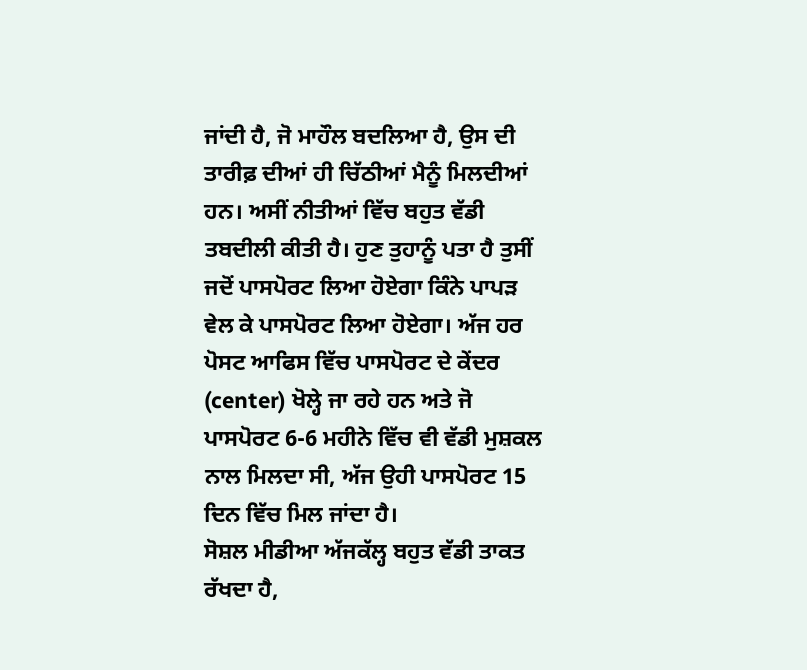ਜਾਂਦੀ ਹੈ, ਜੋ ਮਾਹੌਲ ਬਦਲਿਆ ਹੈ, ਉਸ ਦੀ ਤਾਰੀਫ਼ ਦੀਆਂ ਹੀ ਚਿੱਠੀਆਂ ਮੈਨੂੰ ਮਿਲਦੀਆਂ ਹਨ। ਅਸੀਂ ਨੀਤੀਆਂ ਵਿੱਚ ਬਹੁਤ ਵੱਡੀ ਤਬਦੀਲੀ ਕੀਤੀ ਹੈ। ਹੁਣ ਤੁਹਾਨੂੰ ਪਤਾ ਹੈ ਤੁਸੀਂ ਜਦੋਂ ਪਾਸਪੋਰਟ ਲਿਆ ਹੋਏਗਾ ਕਿੰਨੇ ਪਾਪੜ ਵੇਲ ਕੇ ਪਾਸਪੋਰਟ ਲਿਆ ਹੋਏਗਾ। ਅੱਜ ਹਰ ਪੋਸਟ ਆਫਿਸ ਵਿੱਚ ਪਾਸਪੋਰਟ ਦੇ ਕੇਂਦਰ (center) ਖੋਲ੍ਹੇ ਜਾ ਰਹੇ ਹਨ ਅਤੇ ਜੋ ਪਾਸਪੋਰਟ 6-6 ਮਹੀਨੇ ਵਿੱਚ ਵੀ ਵੱਡੀ ਮੁਸ਼ਕਲ ਨਾਲ ਮਿਲਦਾ ਸੀ, ਅੱਜ ਉਹੀ ਪਾਸਪੋਰਟ 15 ਦਿਨ ਵਿੱਚ ਮਿਲ ਜਾਂਦਾ ਹੈ।
ਸੋਸ਼ਲ ਮੀਡੀਆ ਅੱਜਕੱਲ੍ਹ ਬਹੁਤ ਵੱਡੀ ਤਾਕਤ ਰੱਖਦਾ ਹੈ,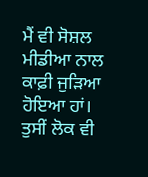ਮੈਂ ਵੀ ਸੋਸ਼ਲ ਮੀਡੀਆ ਨਾਲ ਕਾਫ਼ੀ ਜੁੜਿਆ ਹੋਇਆ ਹਾਂ। ਤੁਸੀਂ ਲੋਕ ਵੀ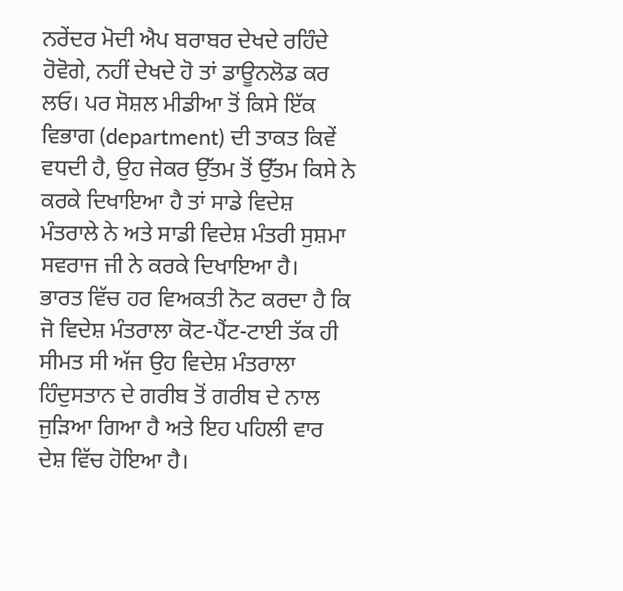ਨਰੇਂਦਰ ਮੋਦੀ ਐਪ ਬਰਾਬਰ ਦੇਖਦੇ ਰਹਿੰਦੇ ਹੋਵੋਗੇ, ਨਹੀਂ ਦੇਖਦੇ ਹੋ ਤਾਂ ਡਾਊਨਲੋਡ ਕਰ ਲਓ। ਪਰ ਸੋਸ਼ਲ ਮੀਡੀਆ ਤੋਂ ਕਿਸੇ ਇੱਕ ਵਿਭਾਗ (department) ਦੀ ਤਾਕਤ ਕਿਵੇਂ ਵਧਦੀ ਹੈ, ਉਹ ਜੇਕਰ ਉੱਤਮ ਤੋਂ ਉੱਤਮ ਕਿਸੇ ਨੇ ਕਰਕੇ ਦਿਖਾਇਆ ਹੈ ਤਾਂ ਸਾਡੇ ਵਿਦੇਸ਼ ਮੰਤਰਾਲੇ ਨੇ ਅਤੇ ਸਾਡੀ ਵਿਦੇਸ਼ ਮੰਤਰੀ ਸੁਸ਼ਮਾ ਸਵਰਾਜ ਜੀ ਨੇ ਕਰਕੇ ਦਿਖਾਇਆ ਹੈ।
ਭਾਰਤ ਵਿੱਚ ਹਰ ਵਿਅਕਤੀ ਨੋਟ ਕਰਦਾ ਹੈ ਕਿ ਜੋ ਵਿਦੇਸ਼ ਮੰਤਰਾਲਾ ਕੋਟ-ਪੈਂਟ-ਟਾਈ ਤੱਕ ਹੀ ਸੀਮਤ ਸੀ ਅੱਜ ਉਹ ਵਿਦੇਸ਼ ਮੰਤਰਾਲਾ ਹਿੰਦੁਸਤਾਨ ਦੇ ਗਰੀਬ ਤੋਂ ਗਰੀਬ ਦੇ ਨਾਲ ਜੁੜਿਆ ਗਿਆ ਹੈ ਅਤੇ ਇਹ ਪਹਿਲੀ ਵਾਰ ਦੇਸ਼ ਵਿੱਚ ਹੋਇਆ ਹੈ।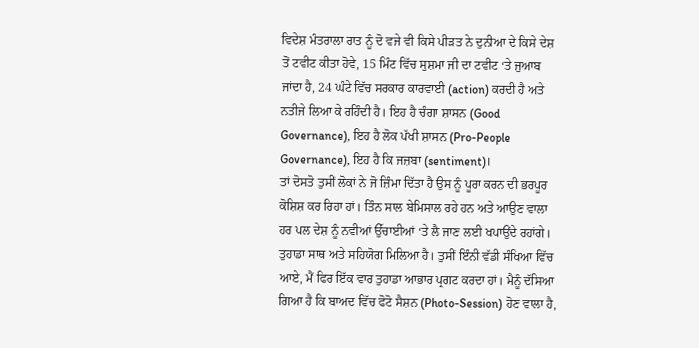ਵਿਦੇਸ਼ ਮੰਤਰਾਲਾ ਰਾਤ ਨੂੰ ਦੋ ਵਜੇ ਵੀ ਕਿਸੇ ਪੀੜਤ ਨੇ ਦੁਨੀਆ ਦੇ ਕਿਸੇ ਦੇਸ਼ ਤੋਂ ਟਵੀਟ ਕੀਤਾ ਹੋਵੇ, 15 ਮਿੰਟ ਵਿੱਚ ਸੁਸ਼ਮਾ ਜੀ ਦਾ ਟਵੀਟ ‘ਤੇ ਜੁਆਬ ਜਾਂਦਾ ਹੈ, 24 ਘੰਟੇ ਵਿੱਚ ਸਰਕਾਰ ਕਾਰਵਾਈ (action) ਕਰਦੀ ਹੈ ਅਤੇ ਨਤੀਜੇ ਲਿਆ ਕੇ ਰਹਿੰਦੀ ਹੈ। ਇਹ ਹੈ ਚੰਗਾ ਸ਼ਾਸਨ (Good Governance), ਇਹ ਹੈ ਲੋਕ ਪੱਖੀ ਸ਼ਾਸਨ (Pro-People Governance), ਇਹ ਹੈ ਕਿ ਜਜ਼ਬਾ (sentiment)।
ਤਾਂ ਦੋਸਤੋ ਤੁਸੀਂ ਲੋਕਾਂ ਨੇ ਜੋ ਜ਼ਿੰਮਾ ਦਿੱਤਾ ਹੈ ਉਸ ਨੂੰ ਪੂਰਾ ਕਰਨ ਦੀ ਭਰਪੂਰ ਕੋਸ਼ਿਸ਼ ਕਰ ਰਿਹਾ ਹਾਂ। ਤਿੰਨ ਸਾਲ ਬੇਮਿਸਾਲ ਰਹੇ ਹਨ ਅਤੇ ਆਉਣ ਵਾਲਾ ਹਰ ਪਲ ਦੇਸ਼ ਨੂੰ ਨਵੀਆਂ ਉੱਚਾਈਆਂ ‘ਤੇ ਲੈ ਜਾਣ ਲਈ ਖਪਾਉਂਦੇ ਰਹਾਂਗੇ। ਤੁਹਾਡਾ ਸਾਥ ਅਤੇ ਸਹਿਯੋਗ ਮਿਲਿਆ ਹੈ। ਤੁਸੀਂ ਇੰਨੀ ਵੱਡੀ ਸੰਖਿਆ ਵਿੱਚ ਆਏ, ਮੈਂ ਫਿਰ ਇੱਕ ਵਾਰ ਤੁਹਾਡਾ ਆਭਾਰ ਪ੍ਰਗਟ ਕਰਦਾ ਹਾਂ। ਮੈਨੂੰ ਦੱਸਿਆ ਗਿਆ ਹੈ ਕਿ ਬਾਅਦ ਵਿੱਚ ਫੋਟੋ ਸੈਸ਼ਨ (Photo-Session) ਹੋਣ ਵਾਲਾ ਹੈ,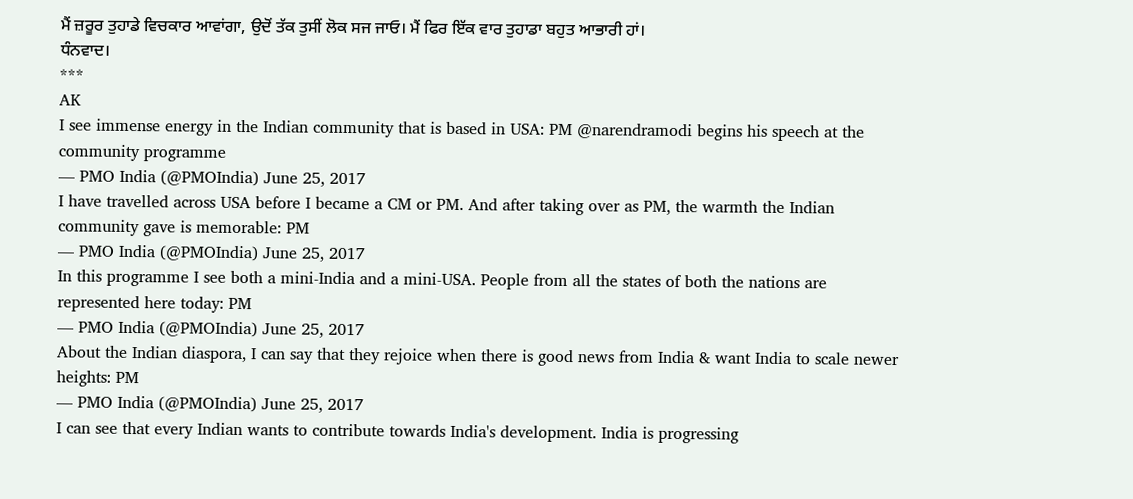ਮੈਂ ਜ਼ਰੂਰ ਤੁਹਾਡੇ ਵਿਚਕਾਰ ਆਵਾਂਗਾ, ਉਦੋਂ ਤੱਕ ਤੁਸੀਂ ਲੋਕ ਸਜ ਜਾਓ। ਮੈਂ ਫਿਰ ਇੱਕ ਵਾਰ ਤੁਹਾਡਾ ਬਹੁਤ ਆਭਾਰੀ ਹਾਂ।
ਧੰਨਵਾਦ।
***
AK
I see immense energy in the Indian community that is based in USA: PM @narendramodi begins his speech at the community programme
— PMO India (@PMOIndia) June 25, 2017
I have travelled across USA before I became a CM or PM. And after taking over as PM, the warmth the Indian community gave is memorable: PM
— PMO India (@PMOIndia) June 25, 2017
In this programme I see both a mini-India and a mini-USA. People from all the states of both the nations are represented here today: PM
— PMO India (@PMOIndia) June 25, 2017
About the Indian diaspora, I can say that they rejoice when there is good news from India & want India to scale newer heights: PM
— PMO India (@PMOIndia) June 25, 2017
I can see that every Indian wants to contribute towards India's development. India is progressing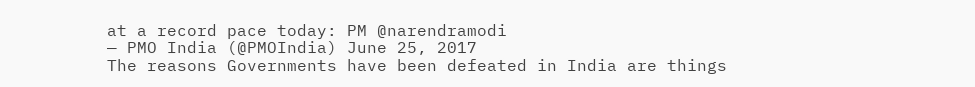at a record pace today: PM @narendramodi
— PMO India (@PMOIndia) June 25, 2017
The reasons Governments have been defeated in India are things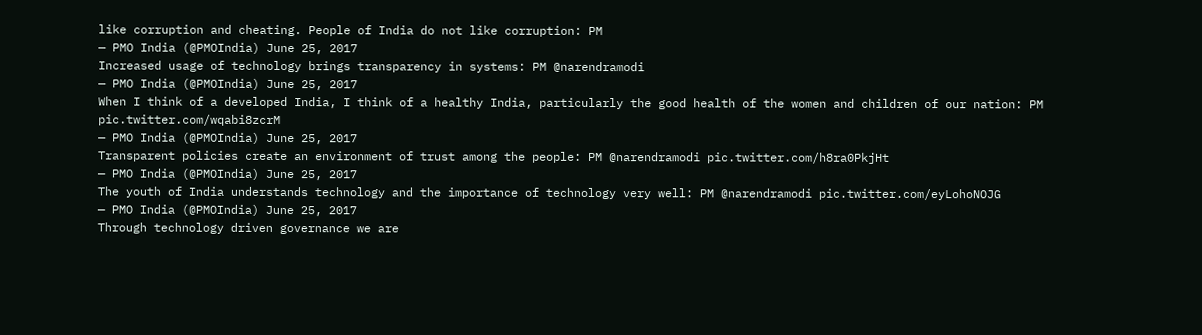like corruption and cheating. People of India do not like corruption: PM
— PMO India (@PMOIndia) June 25, 2017
Increased usage of technology brings transparency in systems: PM @narendramodi
— PMO India (@PMOIndia) June 25, 2017
When I think of a developed India, I think of a healthy India, particularly the good health of the women and children of our nation: PM pic.twitter.com/wqabi8zcrM
— PMO India (@PMOIndia) June 25, 2017
Transparent policies create an environment of trust among the people: PM @narendramodi pic.twitter.com/h8ra0PkjHt
— PMO India (@PMOIndia) June 25, 2017
The youth of India understands technology and the importance of technology very well: PM @narendramodi pic.twitter.com/eyLohoNOJG
— PMO India (@PMOIndia) June 25, 2017
Through technology driven governance we are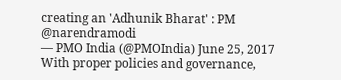creating an 'Adhunik Bharat' : PM @narendramodi
— PMO India (@PMOIndia) June 25, 2017
With proper policies and governance,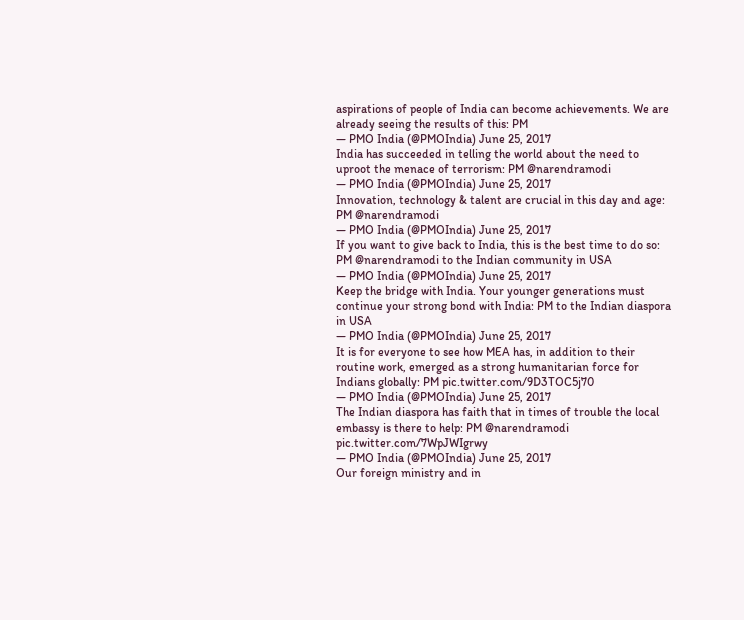aspirations of people of India can become achievements. We are already seeing the results of this: PM
— PMO India (@PMOIndia) June 25, 2017
India has succeeded in telling the world about the need to uproot the menace of terrorism: PM @narendramodi
— PMO India (@PMOIndia) June 25, 2017
Innovation, technology & talent are crucial in this day and age: PM @narendramodi
— PMO India (@PMOIndia) June 25, 2017
If you want to give back to India, this is the best time to do so: PM @narendramodi to the Indian community in USA
— PMO India (@PMOIndia) June 25, 2017
Keep the bridge with India. Your younger generations must continue your strong bond with India: PM to the Indian diaspora in USA
— PMO India (@PMOIndia) June 25, 2017
It is for everyone to see how MEA has, in addition to their routine work, emerged as a strong humanitarian force for Indians globally: PM pic.twitter.com/9D3TOC5j70
— PMO India (@PMOIndia) June 25, 2017
The Indian diaspora has faith that in times of trouble the local embassy is there to help: PM @narendramodi pic.twitter.com/7WpJWIgrwy
— PMO India (@PMOIndia) June 25, 2017
Our foreign ministry and in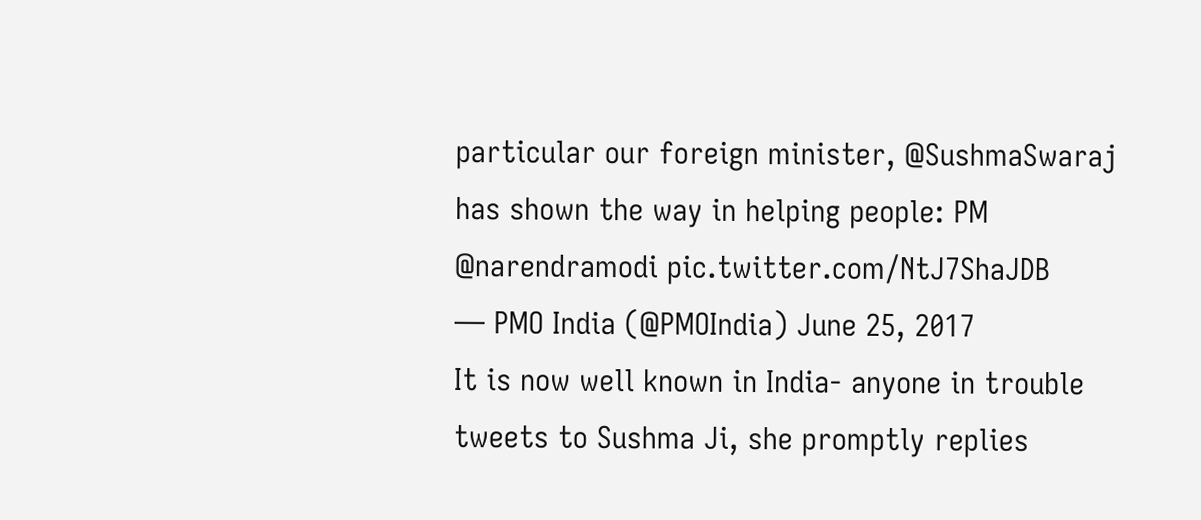particular our foreign minister, @SushmaSwaraj has shown the way in helping people: PM @narendramodi pic.twitter.com/NtJ7ShaJDB
— PMO India (@PMOIndia) June 25, 2017
It is now well known in India- anyone in trouble tweets to Sushma Ji, she promptly replies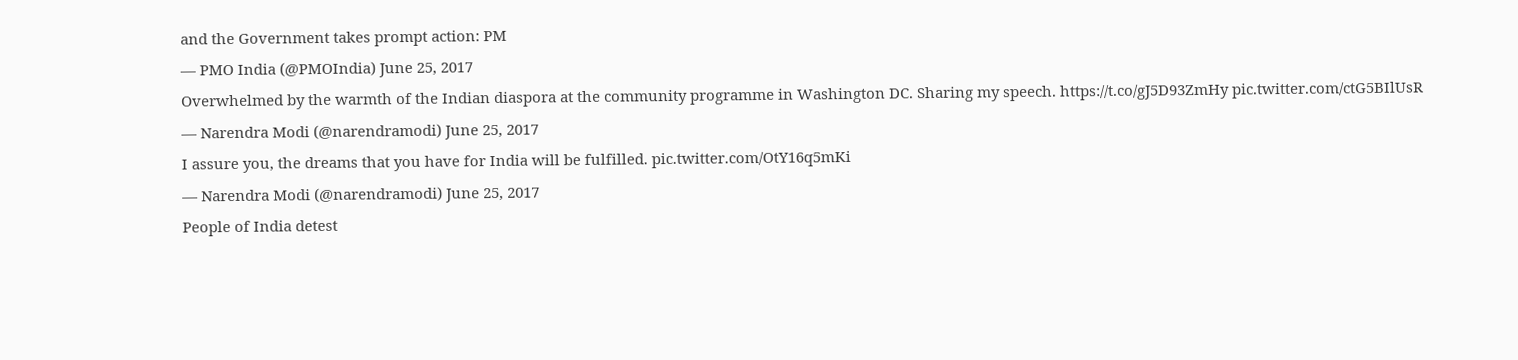and the Government takes prompt action: PM
— PMO India (@PMOIndia) June 25, 2017
Overwhelmed by the warmth of the Indian diaspora at the community programme in Washington DC. Sharing my speech. https://t.co/gJ5D93ZmHy pic.twitter.com/ctG5BIlUsR
— Narendra Modi (@narendramodi) June 25, 2017
I assure you, the dreams that you have for India will be fulfilled. pic.twitter.com/OtY16q5mKi
— Narendra Modi (@narendramodi) June 25, 2017
People of India detest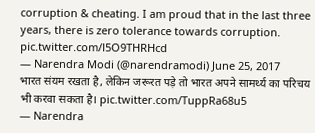corruption & cheating. I am proud that in the last three years, there is zero tolerance towards corruption. pic.twitter.com/l5O9THRHcd
— Narendra Modi (@narendramodi) June 25, 2017
भारत संयम रखता है, लेकिन जरूरत पड़े तो भारत अपने सामर्थ्य का परिचय भी करवा सकता है। pic.twitter.com/TuppRa68u5
— Narendra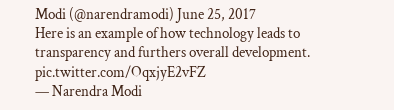Modi (@narendramodi) June 25, 2017
Here is an example of how technology leads to transparency and furthers overall development. pic.twitter.com/OqxjyE2vFZ
— Narendra Modi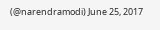(@narendramodi) June 25, 2017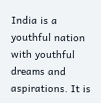India is a youthful nation with youthful dreams and aspirations. It is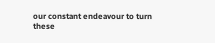our constant endeavour to turn these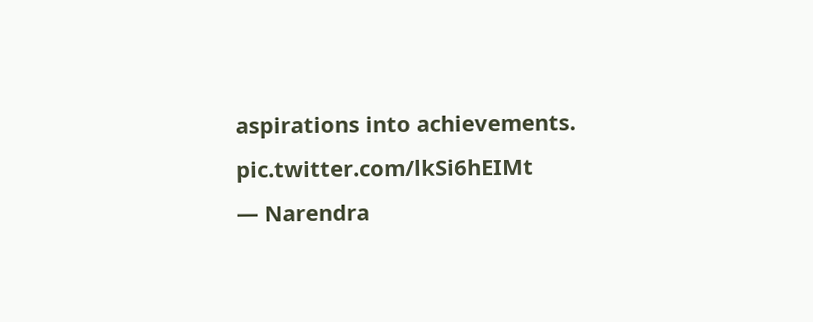aspirations into achievements. pic.twitter.com/lkSi6hEIMt
— Narendra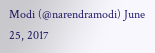Modi (@narendramodi) June 25, 2017